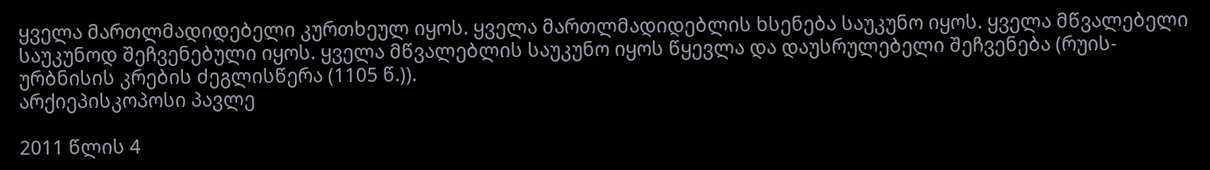ყველა მართლმადიდებელი კურთხეულ იყოს. ყველა მართლმადიდებლის ხსენება საუკუნო იყოს. ყველა მწვალებელი საუკუნოდ შეჩვენებული იყოს. ყველა მწვალებლის საუკუნო იყოს წყევლა და დაუსრულებელი შეჩვენება (რუის-ურბნისის კრების ძეგლისწერა (1105 წ.)).
არქიეპისკოპოსი პავლე

2011 წლის 4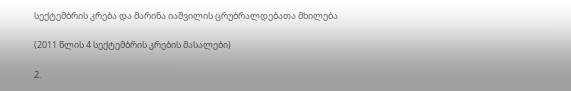სექტემბრის კრება და მარინა იაშვილის ცრუბრალდებათა მხილება

(2011 წლის 4 სექტემბრის კრების მასალები)

2.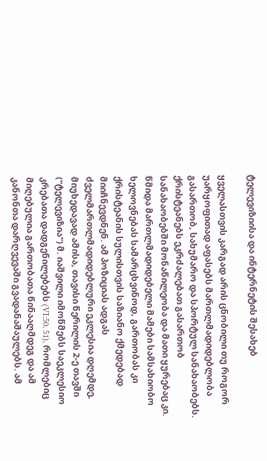ტელევიზიისა და ინტერნეტის შესახებ

ყველასთვის კარგად არის ცნობილი თუ როგორ უარყოფითად აფასებს მართლმადიდებლობა გასართობ, სახუმარო და სპორტულ სანახაობებს. ქრისტეანებს ეკრძალებათ გასართობ სანახაობებში მონაწილეობა და მათი ყურებაც კი. წმიდა მართლმადიდებელი მამები სამსახიობო ხელოვნებას სამარცხვინოდ, გართობას კი ქრისტეანის სულისთვის საზიანო ქმედებად მიიჩნევდნენ. ამ პოზიციას ადგას ძველმართლმადიდებლური ეკლესია დღემდე, მიუხედავად ამისა, თავისი წერილის 2-ე თავში ("ტელევიზია") მ. იაშვილი იმოწმებს საეკლესიო კრებათა დადგენილებებს (VI:50, 51), რომლებიც მიღებულია გართობათა წინააღმდეგ და ამ კანონთა დარღვევაში გვადანაშაულებს. ამ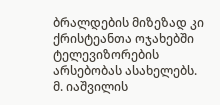ბრალდების მიზეზად კი ქრისტეანთა ოჯახებში ტელევიზორების არსებობას ასახელებს. მ. იაშვილის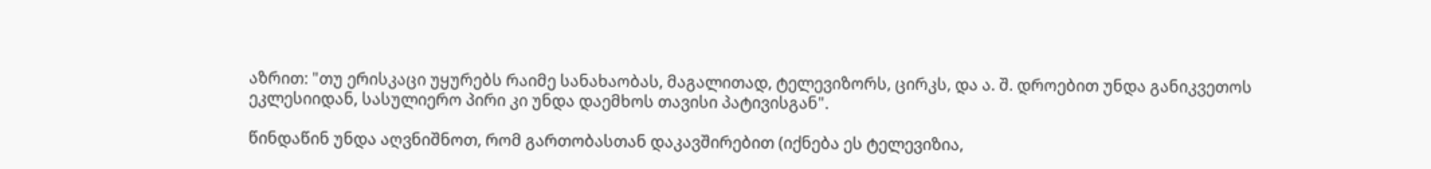აზრით: "თუ ერისკაცი უყურებს რაიმე სანახაობას, მაგალითად, ტელევიზორს, ცირკს, და ა. შ. დროებით უნდა განიკვეთოს ეკლესიიდან, სასულიერო პირი კი უნდა დაემხოს თავისი პატივისგან".

წინდაწინ უნდა აღვნიშნოთ, რომ გართობასთან დაკავშირებით (იქნება ეს ტელევიზია,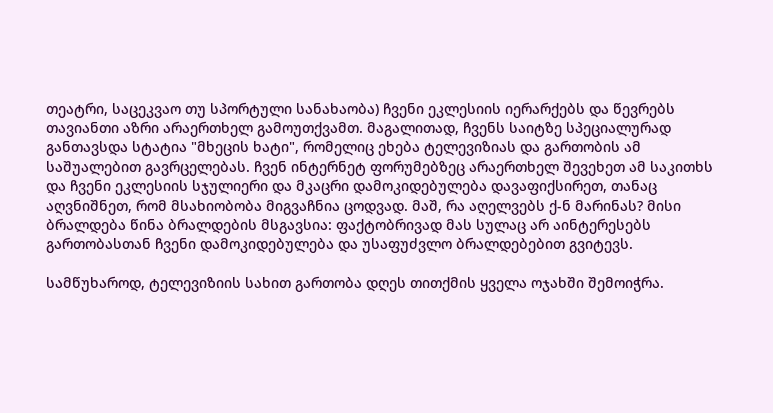თეატრი, საცეკვაო თუ სპორტული სანახაობა) ჩვენი ეკლესიის იერარქებს და წევრებს თავიანთი აზრი არაერთხელ გამოუთქვამთ. მაგალითად, ჩვენს საიტზე სპეციალურად განთავსდა სტატია "მხეცის ხატი", რომელიც ეხება ტელევიზიას და გართობის ამ საშუალებით გავრცელებას. ჩვენ ინტერნეტ ფორუმებზეც არაერთხელ შევეხეთ ამ საკითხს და ჩვენი ეკლესიის სჯულიერი და მკაცრი დამოკიდებულება დავაფიქსირეთ, თანაც აღვნიშნეთ, რომ მსახიობობა მიგვაჩნია ცოდვად. მაშ, რა აღელვებს ქ-ნ მარინას? მისი ბრალდება წინა ბრალდების მსგავსია: ფაქტობრივად მას სულაც არ აინტერესებს გართობასთან ჩვენი დამოკიდებულება და უსაფუძვლო ბრალდებებით გვიტევს.

სამწუხაროდ, ტელევიზიის სახით გართობა დღეს თითქმის ყველა ოჯახში შემოიჭრა.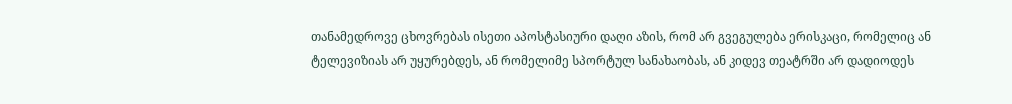თანამედროვე ცხოვრებას ისეთი აპოსტასიური დაღი აზის, რომ არ გვეგულება ერისკაცი, რომელიც ან ტელევიზიას არ უყურებდეს, ან რომელიმე სპორტულ სანახაობას, ან კიდევ თეატრში არ დადიოდეს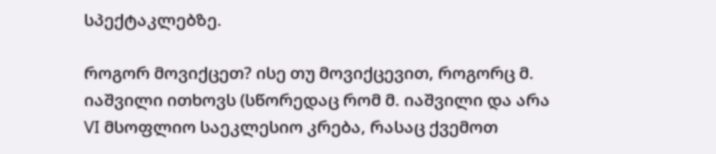სპექტაკლებზე.

როგორ მოვიქცეთ? ისე თუ მოვიქცევით, როგორც მ. იაშვილი ითხოვს (სწორედაც რომ მ. იაშვილი და არა VI მსოფლიო საეკლესიო კრება, რასაც ქვემოთ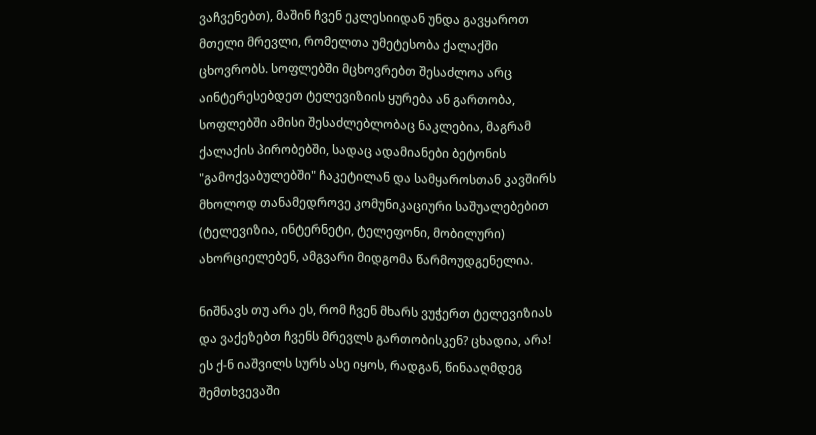ვაჩვენებთ), მაშინ ჩვენ ეკლესიიდან უნდა გავყაროთ მთელი მრევლი, რომელთა უმეტესობა ქალაქში ცხოვრობს. სოფლებში მცხოვრებთ შესაძლოა არც აინტერესებდეთ ტელევიზიის ყურება ან გართობა, სოფლებში ამისი შესაძლებლობაც ნაკლებია, მაგრამ ქალაქის პირობებში, სადაც ადამიანები ბეტონის "გამოქვაბულებში" ჩაკეტილან და სამყაროსთან კავშირს მხოლოდ თანამედროვე კომუნიკაციური საშუალებებით (ტელევიზია, ინტერნეტი, ტელეფონი, მობილური) ახორციელებენ, ამგვარი მიდგომა წარმოუდგენელია.

ნიშნავს თუ არა ეს, რომ ჩვენ მხარს ვუჭერთ ტელევიზიას და ვაქეზებთ ჩვენს მრევლს გართობისკენ? ცხადია, არა! ეს ქ-ნ იაშვილს სურს ასე იყოს, რადგან, წინააღმდეგ შემთხვევაში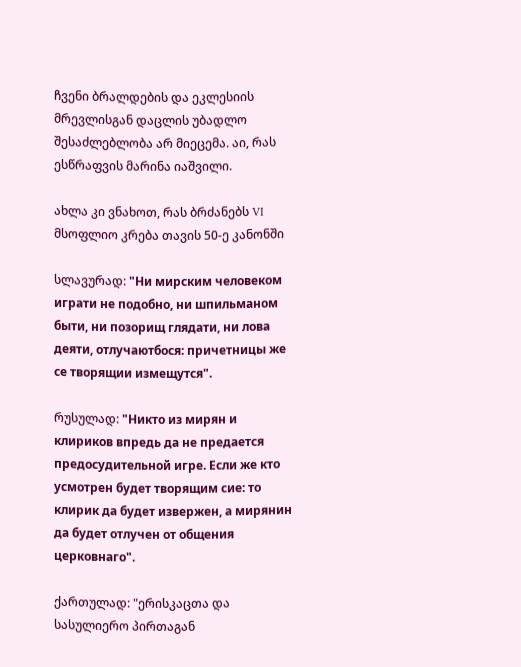ჩვენი ბრალდების და ეკლესიის მრევლისგან დაცლის უბადლო შესაძლებლობა არ მიეცემა. აი, რას ესწრაფვის მარინა იაშვილი.

ახლა კი ვნახოთ, რას ბრძანებს VI მსოფლიო კრება თავის 50-ე კანონში

სლავურად: "Ни мирским человеком играти не подобно, ни шпильманом быти, ни позорищ глядати, ни лова деяти, отлучаютбося: причетницы же се творящии измещутся".

რუსულად: "Никто из мирян и клириков впредь да не предается предосудительной игре. Если же кто усмотрен будет творящим сие: то клирик да будет извержен, а мирянин да будет отлучен от общения церковнаго".

ქართულად: "ერისკაცთა და სასულიერო პირთაგან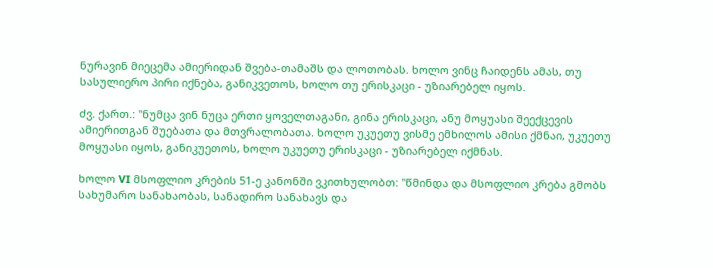ნურავინ მიეცემა ამიერიდან შვება-თამაშს და ლოთობას. ხოლო ვინც ჩაიდენს ამას, თუ სასულიერო პირი იქნება, განიკვეთოს, ხოლო თუ ერისკაცი - უზიარებელ იყოს.

ძვ. ქართ.: "ნუმცა ვინ ნუცა ერთი ყოველთაგანი, გინა ერისკაცი, ანუ მოყუასი შეექცევის ამიერითგან შუებათა და მთვრალობათა. ხოლო უკუეთუ ვისმე ემხილოს ამისი ქმნაი, უკუეთუ მოყუასი იყოს, განიკუეთოს, ხოლო უკუეთუ ერისკაცი - უზიარებელ იქმნას.

ხოლო VI მსოფლიო კრების 51-ე კანონში ვკითხულობთ: "წმინდა და მსოფლიო კრება გმობს სახუმარო სანახაობას, სანადირო სანახავს და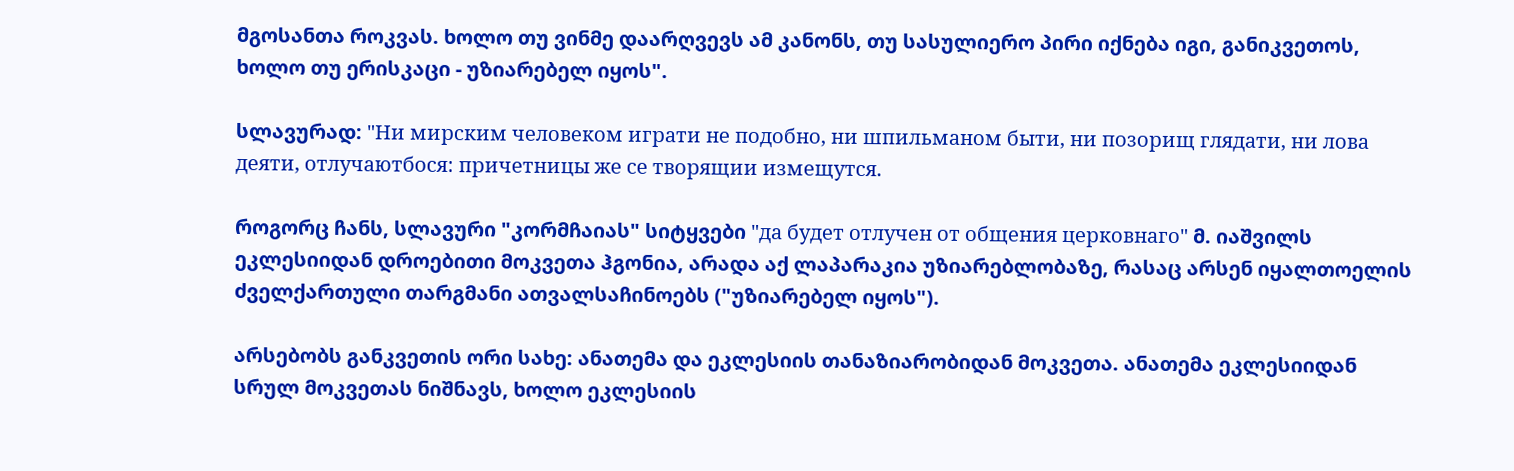მგოსანთა როკვას. ხოლო თუ ვინმე დაარღვევს ამ კანონს, თუ სასულიერო პირი იქნება იგი, განიკვეთოს, ხოლო თუ ერისკაცი - უზიარებელ იყოს".

სლავურად: "Ни мирским человеком играти не подобно, ни шпильманом быти, ни позорищ глядати, ни лова деяти, отлучаютбося: причетницы же се творящии измещутся.

როგორც ჩანს, სლავური "კორმჩაიას" სიტყვები "да будет отлучен от общения церковнаго" მ. იაშვილს ეკლესიიდან დროებითი მოკვეთა ჰგონია, არადა აქ ლაპარაკია უზიარებლობაზე, რასაც არსენ იყალთოელის ძველქართული თარგმანი ათვალსაჩინოებს ("უზიარებელ იყოს").

არსებობს განკვეთის ორი სახე: ანათემა და ეკლესიის თანაზიარობიდან მოკვეთა. ანათემა ეკლესიიდან სრულ მოკვეთას ნიშნავს, ხოლო ეკლესიის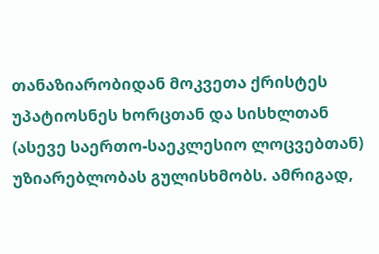თანაზიარობიდან მოკვეთა ქრისტეს უპატიოსნეს ხორცთან და სისხლთან (ასევე საერთო-საეკლესიო ლოცვებთან) უზიარებლობას გულისხმობს. ამრიგად,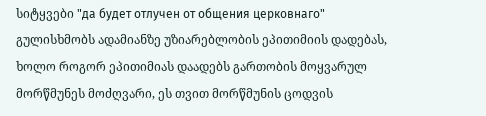სიტყვები "да будет отлучен от общения церковнаго" გულისხმობს ადამიანზე უზიარებლობის ეპითიმიის დადებას, ხოლო როგორ ეპითიმიას დაადებს გართობის მოყვარულ მორწმუნეს მოძღვარი, ეს თვით მორწმუნის ცოდვის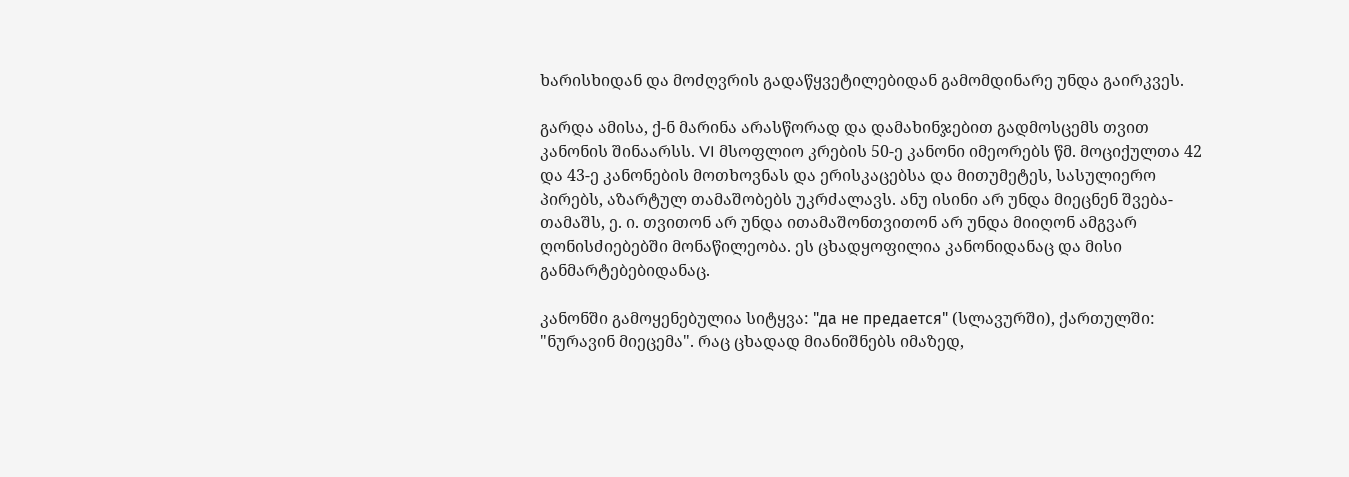ხარისხიდან და მოძღვრის გადაწყვეტილებიდან გამომდინარე უნდა გაირკვეს.

გარდა ამისა, ქ-ნ მარინა არასწორად და დამახინჯებით გადმოსცემს თვით კანონის შინაარსს. VI მსოფლიო კრების 50-ე კანონი იმეორებს წმ. მოციქულთა 42 და 43-ე კანონების მოთხოვნას და ერისკაცებსა და მითუმეტეს, სასულიერო პირებს, აზარტულ თამაშობებს უკრძალავს. ანუ ისინი არ უნდა მიეცნენ შვება-თამაშს, ე. ი. თვითონ არ უნდა ითამაშონთვითონ არ უნდა მიიღონ ამგვარ ღონისძიებებში მონაწილეობა. ეს ცხადყოფილია კანონიდანაც და მისი განმარტებებიდანაც.

კანონში გამოყენებულია სიტყვა: "да не предается" (სლავურში), ქართულში: "ნურავინ მიეცემა". რაც ცხადად მიანიშნებს იმაზედ,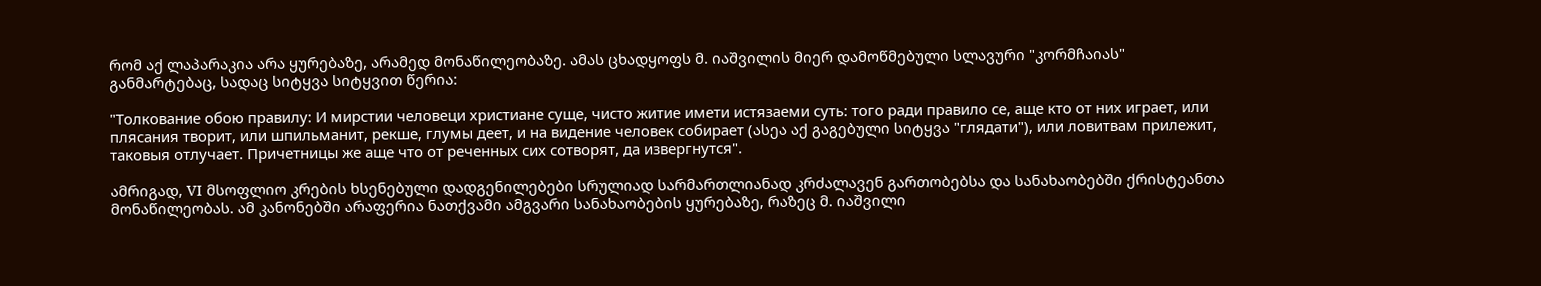რომ აქ ლაპარაკია არა ყურებაზე, არამედ მონაწილეობაზე. ამას ცხადყოფს მ. იაშვილის მიერ დამოწმებული სლავური "კორმჩაიას" განმარტებაც, სადაც სიტყვა სიტყვით წერია:

"Толкование обою правилу: И мирстии человеци христиане суще, чисто житие имети истязаеми суть: того ради правило се, аще кто от них играет, или плясания творит, или шпильманит, рекше, глумы деет, и на видение человек собирает (ასეა აქ გაგებული სიტყვა "глядати"), или ловитвам прилежит, таковыя отлучает. Причетницы же аще что от реченных сих сотворят, да извергнутся".

ამრიგად, VI მსოფლიო კრების ხსენებული დადგენილებები სრულიად სარმართლიანად კრძალავენ გართობებსა და სანახაობებში ქრისტეანთა მონაწილეობას. ამ კანონებში არაფერია ნათქვამი ამგვარი სანახაობების ყურებაზე, რაზეც მ. იაშვილი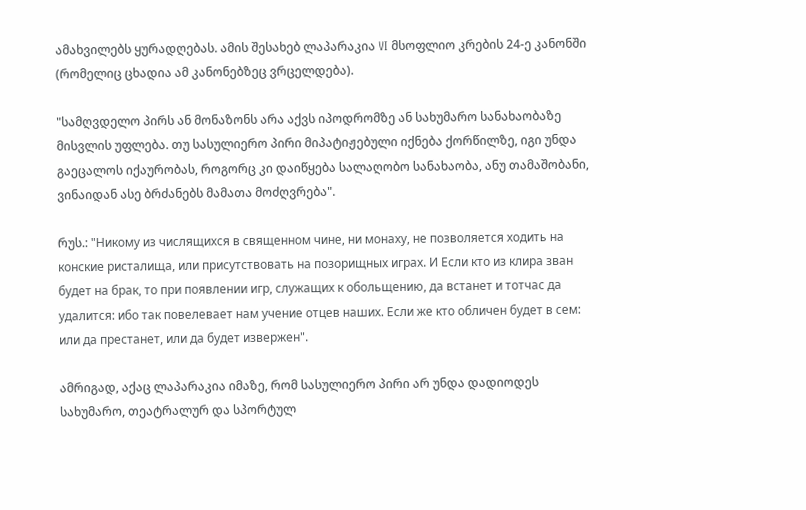ამახვილებს ყურადღებას. ამის შესახებ ლაპარაკია VI მსოფლიო კრების 24-ე კანონში (რომელიც ცხადია ამ კანონებზეც ვრცელდება).

"სამღვდელო პირს ან მონაზონს არა აქვს იპოდრომზე ან სახუმარო სანახაობაზე მისვლის უფლება. თუ სასულიერო პირი მიპატიჟებული იქნება ქორწილზე, იგი უნდა გაეცალოს იქაურობას, როგორც კი დაიწყება სალაღობო სანახაობა, ანუ თამაშობანი, ვინაიდან ასე ბრძანებს მამათა მოძღვრება".

რუს.: "Никому из числящихся в священном чине, ни монаху, не позволяется ходить на конские ристалища, или присутствовать на позорищных играх. И Если кто из клира зван будет на брак, то при появлении игр, служащих к обольщению, да встанет и тотчас да удалится: ибо так повелевает нам учение отцев наших. Если же кто обличен будет в сем: или да престанет, или да будет извержен".

ამრიგად, აქაც ლაპარაკია იმაზე, რომ სასულიერო პირი არ უნდა დადიოდეს სახუმარო, თეატრალურ და სპორტულ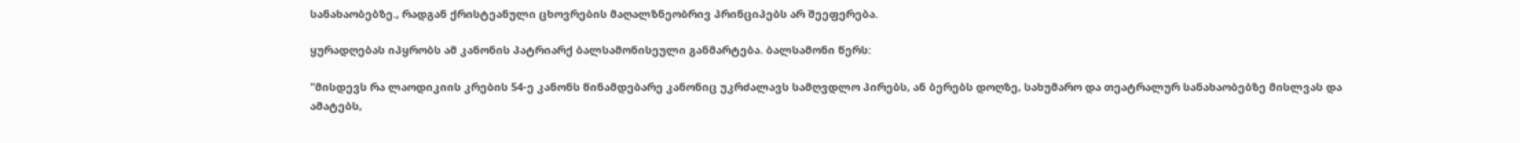სანახაობებზე., რადგან ქრისტეანული ცხოვრების მაღალზნეობრივ პრინციპებს არ შეეფერება.

ყურადღებას იპყრობს ამ კანონის პატრიარქ ბალსამონისეული განმარტება. ბალსამონი წერს:

"მისდევს რა ლაოდიკიის კრების 54-ე კანონს წინამდებარე კანონიც უკრძალავს სამღვდლო პირებს, ან ბერებს დოღზე, სახუმარო და თეატრალურ სანახაობებზე მისლვას და ამატებს,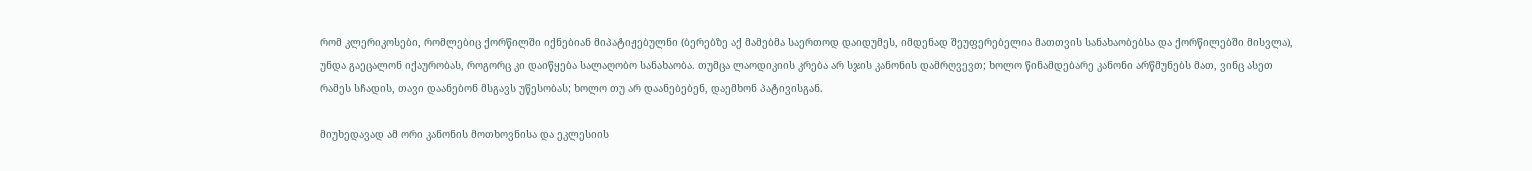რომ კლერიკოსები, რომლებიც ქორწილში იქნებიან მიპატიჟებულნი (ბერებზე აქ მამებმა საერთოდ დაიდუმეს, იმდენად შეუფერებელია მათთვის სანახაობებსა და ქორწილებში მისვლა), უნდა გაეცალონ იქაურობას, როგორც კი დაიწყება სალაღობო სანახაობა. თუმცა ლაოდიკიის კრება არ სჯის კანონის დამრღვევთ; ხოლო წინამდებარე კანონი არწმუნებს მათ, ვინც ასეთ რამეს სჩადის, თავი დაანებონ მსგავს უწესობას; ხოლო თუ არ დაანებებენ, დაემხონ პატივისგან.

მიუხედავად ამ ორი კანონის მოთხოვნისა და ეკლესიის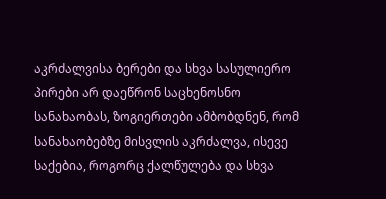აკრძალვისა ბერები და სხვა სასულიერო პირები არ დაეწრონ საცხენოსნო სანახაობას, ზოგიერთები ამბობდნენ, რომ სანახაობებზე მისვლის აკრძალვა, ისევე საქებია, როგორც ქალწულება და სხვა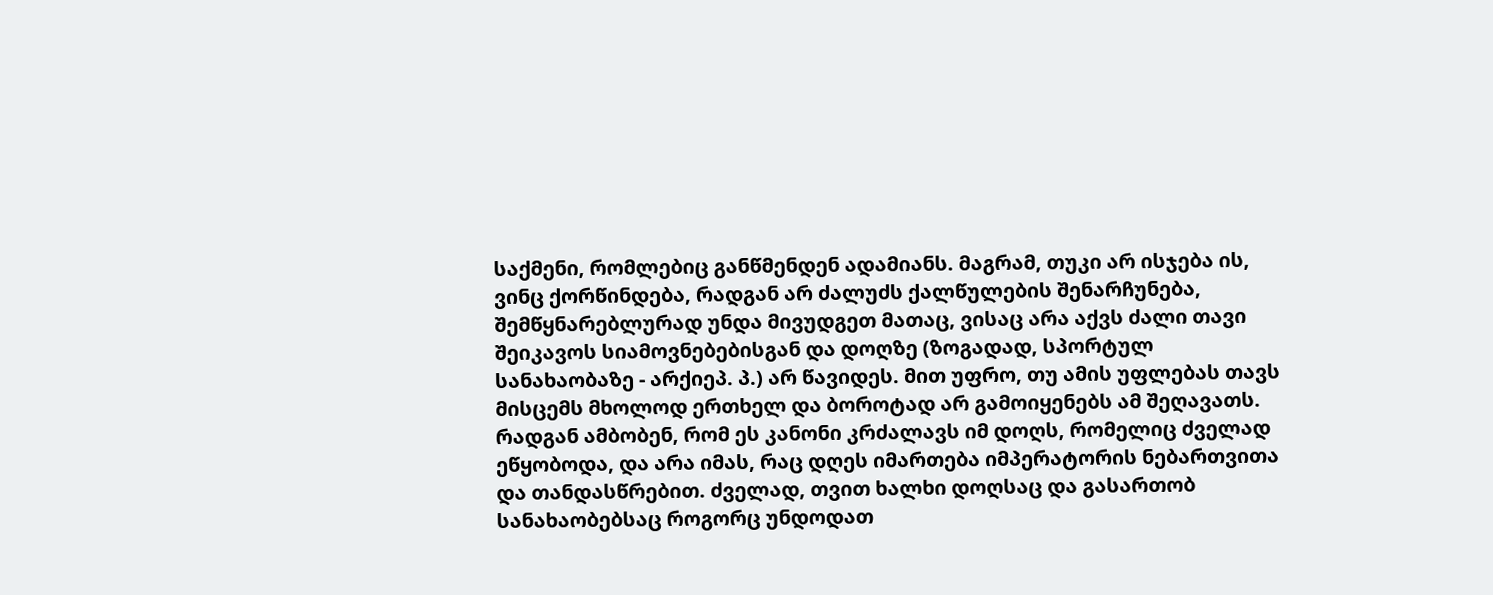საქმენი, რომლებიც განწმენდენ ადამიანს. მაგრამ, თუკი არ ისჯება ის, ვინც ქორწინდება, რადგან არ ძალუძს ქალწულების შენარჩუნება, შემწყნარებლურად უნდა მივუდგეთ მათაც, ვისაც არა აქვს ძალი თავი შეიკავოს სიამოვნებებისგან და დოღზე (ზოგადად, სპორტულ სანახაობაზე - არქიეპ. პ.) არ წავიდეს. მით უფრო, თუ ამის უფლებას თავს მისცემს მხოლოდ ერთხელ და ბოროტად არ გამოიყენებს ამ შეღავათს. რადგან ამბობენ, რომ ეს კანონი კრძალავს იმ დოღს, რომელიც ძველად ეწყობოდა, და არა იმას, რაც დღეს იმართება იმპერატორის ნებართვითა და თანდასწრებით. ძველად, თვით ხალხი დოღსაც და გასართობ სანახაობებსაც როგორც უნდოდათ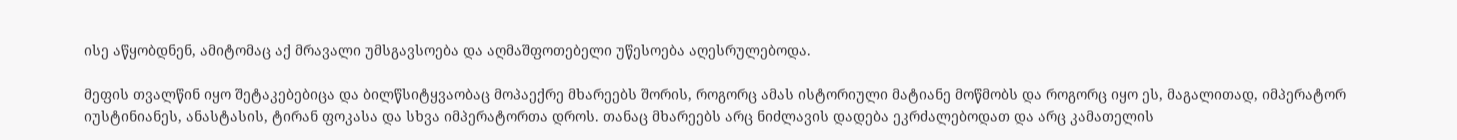ისე აწყობდნენ, ამიტომაც აქ მრავალი უმსგავსოება და აღმაშფოთებელი უწესოება აღესრულებოდა.

მეფის თვალწინ იყო შეტაკებებიცა და ბილწსიტყვაობაც მოპაექრე მხარეებს შორის, როგორც ამას ისტორიული მატიანე მოწმობს და როგორც იყო ეს, მაგალითად, იმპერატორ იუსტინიანეს, ანასტასის, ტირან ფოკასა და სხვა იმპერატორთა დროს. თანაც მხარეებს არც ნიძლავის დადება ეკრძალებოდათ და არც კამათელის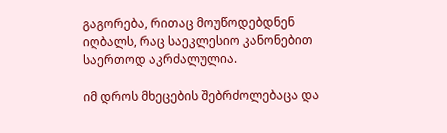გაგორება, რითაც მოუწოდებდნენ იღბალს, რაც საეკლესიო კანონებით საერთოდ აკრძალულია.

იმ დროს მხეცების შებრძოლებაცა და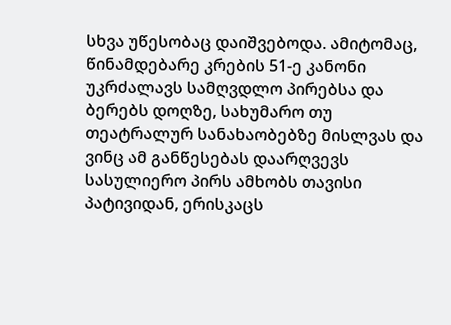სხვა უწესობაც დაიშვებოდა. ამიტომაც, წინამდებარე კრების 51-ე კანონი უკრძალავს სამღვდლო პირებსა და ბერებს დოღზე, სახუმარო თუ თეატრალურ სანახაობებზე მისლვას და ვინც ამ განწესებას დაარღვევს სასულიერო პირს ამხობს თავისი პატივიდან, ერისკაცს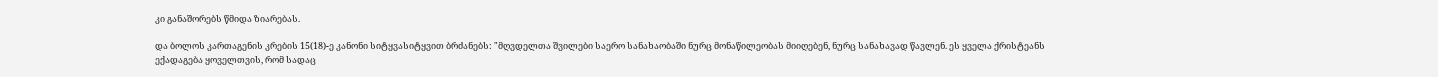კი განაშორებს წმიდა ზიარებას.

და ბოლოს კართაგენის კრების 15(18)-ე კანონი სიტყვასიტყვით ბრძანებს: "მღვდელთა შვილები საერო სანახაობაში ნურც მონაწილეობას მიიღებენ, ნურც სანახავად წავლენ. ეს ყველა ქრისტეანს ექადაგება ყოველთვის, რომ სადაც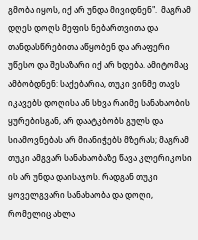გმობა იყოს, იქ არ უნდა მივიდნენ".  მაგრამ დღეს დოღს მეფის ნებართვითა და თანდასწრებითა აწყობენ და არაფერი უწესო და შესაზარი იქ არ ხდება. ამიტომაც ამბობდნენ: საქებარია, თუკი ვინმე თავს იკავებს დოღისა ან სხვა რაიმე სანახაობის ყურებისგან, არ დაატკბობს გულს და სიამოვნებას არ მიანიჭებს მზერას; მაგრამ თუკი ამგვარ სანახაობაზე წავა კლერიკოსი ის არ უნდა დაისაჯოს. რადგან თუკი ყოველგვარი სანახაობა და დოღი, რომელიც ახლა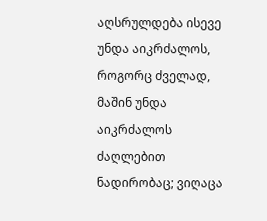აღსრულდება ისევე უნდა აიკრძალოს, როგორც ძველად, მაშინ უნდა აიკრძალოს ძაღლებით ნადირობაც; ვიღაცა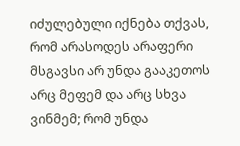იძულებული იქნება თქვას, რომ არასოდეს არაფერი მსგავსი არ უნდა გააკეთოს არც მეფემ და არც სხვა ვინმემ; რომ უნდა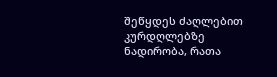შეწყდეს ძაღლებით კურდღლებზე ნადირობა, რათა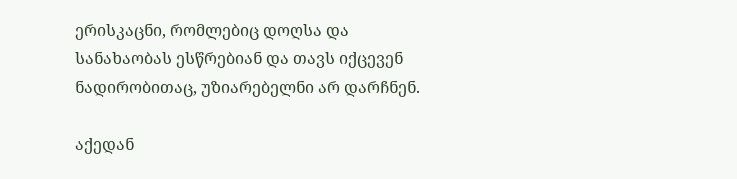ერისკაცნი, რომლებიც დოღსა და სანახაობას ესწრებიან და თავს იქცევენ ნადირობითაც, უზიარებელნი არ დარჩნენ.

აქედან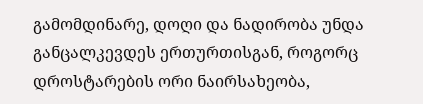გამომდინარე, დოღი და ნადირობა უნდა განცალკევდეს ერთურთისგან, როგორც დროსტარების ორი ნაირსახეობა,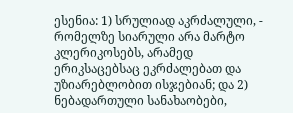ესენია: 1) სრულიად აკრძალული, - რომელზე სიარული არა მარტო კლერიკოსებს, არამედ ერიკსაცებსაც ეკრძალებათ და უზიარებლობით ისჯებიან; და 2) ნებადართული სანახაობები,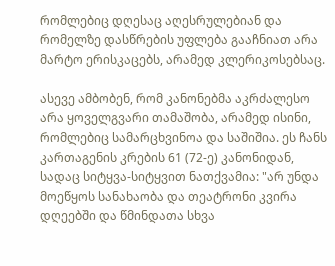რომლებიც დღესაც აღესრულებიან და რომელზე დასწრების უფლება გააჩნიათ არა მარტო ერისკაცებს, არამედ კლერიკოსებსაც.

ასევე ამბობენ, რომ კანონებმა აკრძალესო არა ყოველგვარი თამაშობა, არამედ ისინი, რომლებიც სამარცხვინოა და საშიშია. ეს ჩანს კართაგენის კრების 61 (72-ე) კანონიდან, სადაც სიტყვა-სიტყვით ნათქვამია: "არ უნდა მოეწყოს სანახაობა და თეატრონი კვირა დღეებში და წმინდათა სხვა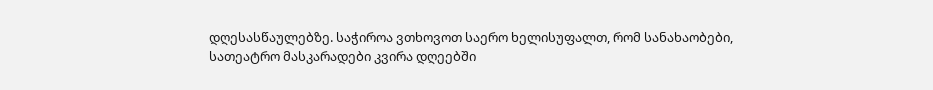დღესასწაულებზე. საჭიროა ვთხოვოთ საერო ხელისუფალთ, რომ სანახაობები, სათეატრო მასკარადები კვირა დღეებში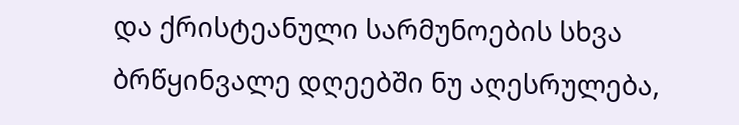და ქრისტეანული სარმუნოების სხვა ბრწყინვალე დღეებში ნუ აღესრულება,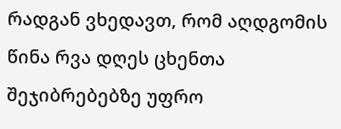რადგან ვხედავთ, რომ აღდგომის წინა რვა დღეს ცხენთა შეჯიბრებებზე უფრო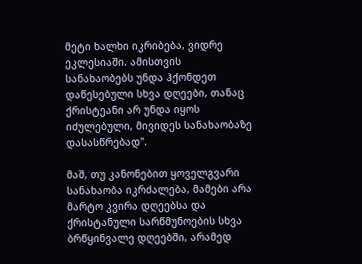მეტი ხალხი იკრიბება, ვიდრე ეკლესიაში. ამისთვის სანახაობებს უნდა ჰქონდეთ დაწესებული სხვა დღეები, თანაც ქრისტეანი არ უნდა იყოს იძულებული, მივიდეს სანახაობაზე დასასწრებად".

მაშ, თუ კანონებით ყოველგვარი სანახაობა იკრძალება, მამები არა მარტო კვირა დღეებსა და ქრისტანული სარწმუნოების სხვა ბრწყინვალე დღეებში, არამედ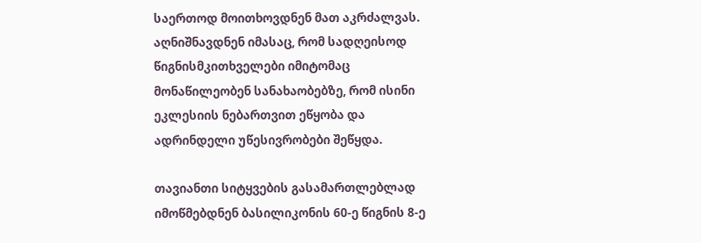საერთოდ მოითხოვდნენ მათ აკრძალვას. აღნიშნავდნენ იმასაც, რომ სადღეისოდ წიგნისმკითხველები იმიტომაც მონაწილეობენ სანახაობებზე, რომ ისინი ეკლესიის ნებართვით ეწყობა და ადრინდელი უწესივრობები შეწყდა.

თავიანთი სიტყვების გასამართლებლად იმოწმებდნენ ბასილიკონის 60-ე წიგნის 8-ე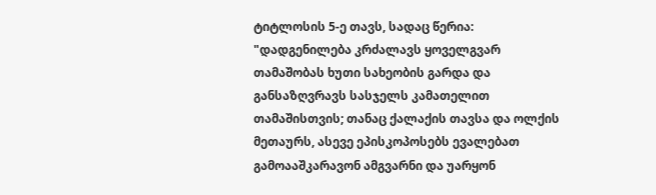ტიტლოსის 5-ე თავს, სადაც წერია: "დადგენილება კრძალავს ყოველგვარ თამაშობას ხუთი სახეობის გარდა და განსაზღვრავს სასჯელს კამათელით თამაშისთვის; თანაც ქალაქის თავსა და ოლქის მეთაურს, ასევე ეპისკოპოსებს ევალებათ გამოააშკარავონ ამგვარნი და უარყონ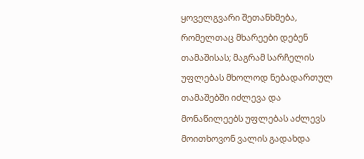ყოველგვარი შეთანხმება, რომელთაც მხარეები დებენ თამაშისას; მაგრამ სარჩელის უფლებას მხოლოდ ნებადართულ თამაშებში იძლევა და მონაწილეებს უფლებას აძლევს მოითხოვონ ვალის გადახდა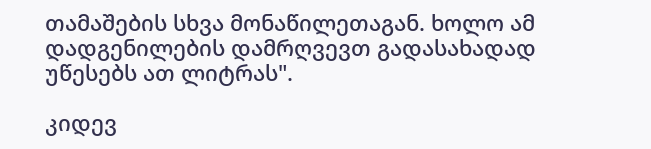თამაშების სხვა მონაწილეთაგან. ხოლო ამ დადგენილების დამრღვევთ გადასახადად უწესებს ათ ლიტრას".

კიდევ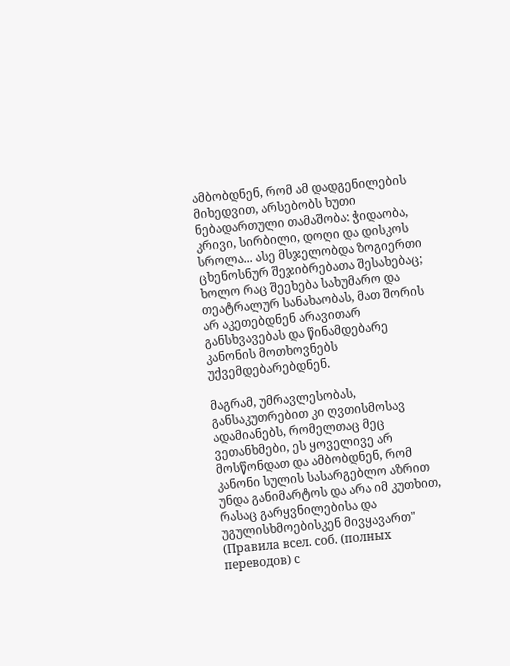ამბობდნენ, რომ ამ დადგენილების მიხედვით, არსებობს ხუთი ნებადართული თამაშობა: ჭიდაობა, კრივი, სირბილი, დოღი და დისკოს სროლა... ასე მსჯელობდა ზოგიერთი ცხენოსნურ შეჯიბრებათა შესახებაც; ხოლო რაც შეეხება სახუმარო და თეატრალურ სანახაობას, მათ შორის არ აკეთებდნენ არავითარ განსხვავებას და წინამდებარე კანონის მოთხოვნებს უქვემდებარებდნენ.

მაგრამ, უმრავლესობას, განსაკუთრებით კი ღვთისმოსავ ადამიანებს, რომელთაც მეც ვეთანხმები, ეს ყოველივე არ მოსწონდათ და ამბობდნენ, რომ კანონი სულის სასარგებლო აზრით უნდა განიმარტოს და არა იმ კუთხით, რასაც გარყვნილებისა და უგულისხმოებისკენ მივყავართ" (Правила всел. соб. (полных переводов) с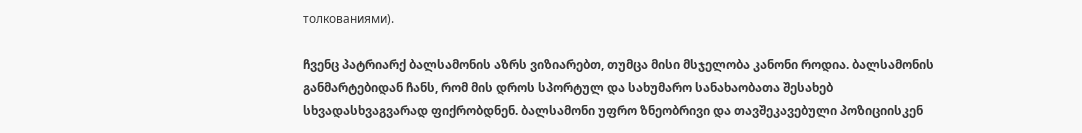толкованиями).

ჩვენც პატრიარქ ბალსამონის აზრს ვიზიარებთ, თუმცა მისი მსჯელობა კანონი როდია. ბალსამონის განმარტებიდან ჩანს, რომ მის დროს სპორტულ და სახუმარო სანახაობათა შესახებ სხვადასხვაგვარად ფიქრობდნენ. ბალსამონი უფრო ზნეობრივი და თავშეკავებული პოზიციისკენ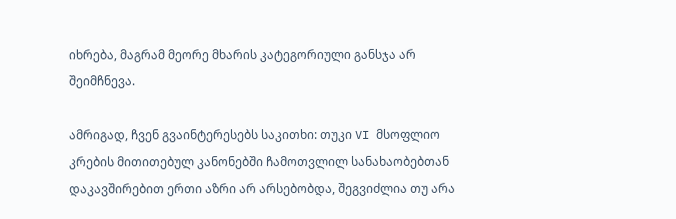იხრება, მაგრამ მეორე მხარის კატეგორიული განსჯა არ შეიმჩნევა.

ამრიგად, ჩვენ გვაინტერესებს საკითხი: თუკი VI მსოფლიო კრების მითითებულ კანონებში ჩამოთვლილ სანახაობებთან დაკავშირებით ერთი აზრი არ არსებობდა, შეგვიძლია თუ არა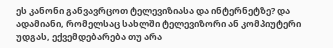ეს კანონი განვავრცოთ ტელევიზიასა და ინტერნეტზე? და ადამიანი, რომელსაც სახლში ტელევიზორი ან კომპიუტერი უდგას, ექვემდებარება თუ არა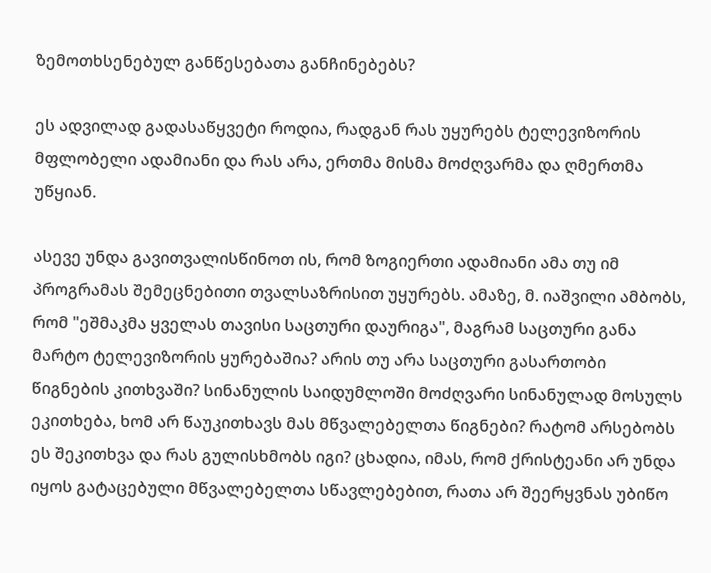ზემოთხსენებულ განწესებათა განჩინებებს?

ეს ადვილად გადასაწყვეტი როდია, რადგან რას უყურებს ტელევიზორის მფლობელი ადამიანი და რას არა, ერთმა მისმა მოძღვარმა და ღმერთმა უწყიან.

ასევე უნდა გავითვალისწინოთ ის, რომ ზოგიერთი ადამიანი ამა თუ იმ პროგრამას შემეცნებითი თვალსაზრისით უყურებს. ამაზე, მ. იაშვილი ამბობს, რომ "ეშმაკმა ყველას თავისი საცთური დაურიგა", მაგრამ საცთური განა მარტო ტელევიზორის ყურებაშია? არის თუ არა საცთური გასართობი წიგნების კითხვაში? სინანულის საიდუმლოში მოძღვარი სინანულად მოსულს ეკითხება, ხომ არ წაუკითხავს მას მწვალებელთა წიგნები? რატომ არსებობს ეს შეკითხვა და რას გულისხმობს იგი? ცხადია, იმას, რომ ქრისტეანი არ უნდა იყოს გატაცებული მწვალებელთა სწავლებებით, რათა არ შეერყვნას უბიწო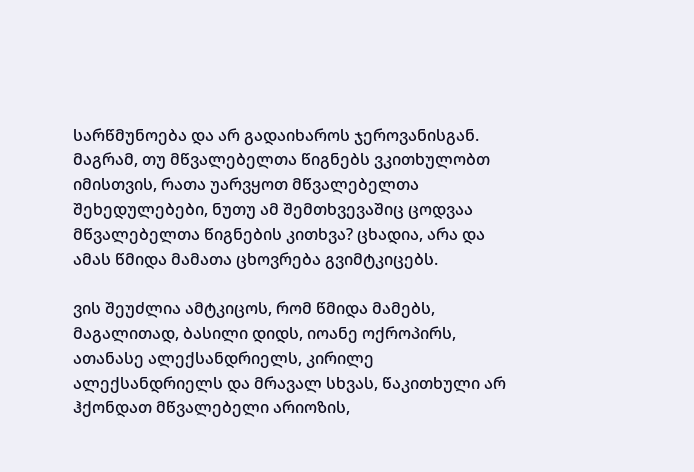სარწმუნოება და არ გადაიხაროს ჯეროვანისგან. მაგრამ, თუ მწვალებელთა წიგნებს ვკითხულობთ იმისთვის, რათა უარვყოთ მწვალებელთა შეხედულებები, ნუთუ ამ შემთხვევაშიც ცოდვაა მწვალებელთა წიგნების კითხვა? ცხადია, არა და ამას წმიდა მამათა ცხოვრება გვიმტკიცებს.

ვის შეუძლია ამტკიცოს, რომ წმიდა მამებს, მაგალითად, ბასილი დიდს, იოანე ოქროპირს, ათანასე ალექსანდრიელს, კირილე ალექსანდრიელს და მრავალ სხვას, წაკითხული არ ჰქონდათ მწვალებელი არიოზის,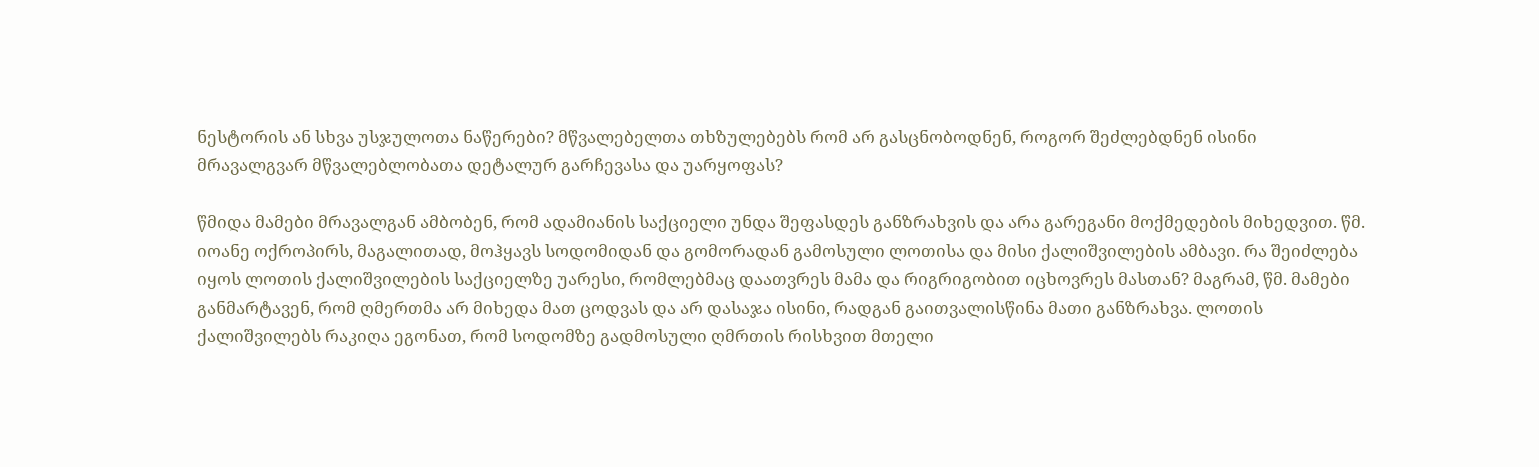ნესტორის ან სხვა უსჯულოთა ნაწერები? მწვალებელთა თხზულებებს რომ არ გასცნობოდნენ, როგორ შეძლებდნენ ისინი მრავალგვარ მწვალებლობათა დეტალურ გარჩევასა და უარყოფას?

წმიდა მამები მრავალგან ამბობენ, რომ ადამიანის საქციელი უნდა შეფასდეს განზრახვის და არა გარეგანი მოქმედების მიხედვით. წმ. იოანე ოქროპირს, მაგალითად, მოჰყავს სოდომიდან და გომორადან გამოსული ლოთისა და მისი ქალიშვილების ამბავი. რა შეიძლება იყოს ლოთის ქალიშვილების საქციელზე უარესი, რომლებმაც დაათვრეს მამა და რიგრიგობით იცხოვრეს მასთან? მაგრამ, წმ. მამები განმარტავენ, რომ ღმერთმა არ მიხედა მათ ცოდვას და არ დასაჯა ისინი, რადგან გაითვალისწინა მათი განზრახვა. ლოთის ქალიშვილებს რაკიღა ეგონათ, რომ სოდომზე გადმოსული ღმრთის რისხვით მთელი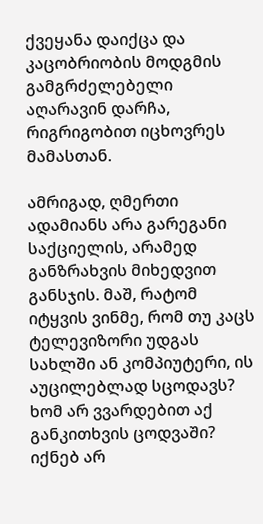ქვეყანა დაიქცა და კაცობრიობის მოდგმის გამგრძელებელი აღარავინ დარჩა, რიგრიგობით იცხოვრეს მამასთან.

ამრიგად, ღმერთი ადამიანს არა გარეგანი საქციელის, არამედ განზრახვის მიხედვით განსჯის. მაშ, რატომ იტყვის ვინმე, რომ თუ კაცს ტელევიზორი უდგას სახლში ან კომპიუტერი, ის აუცილებლად სცოდავს? ხომ არ ვვარდებით აქ განკითხვის ცოდვაში? იქნებ არ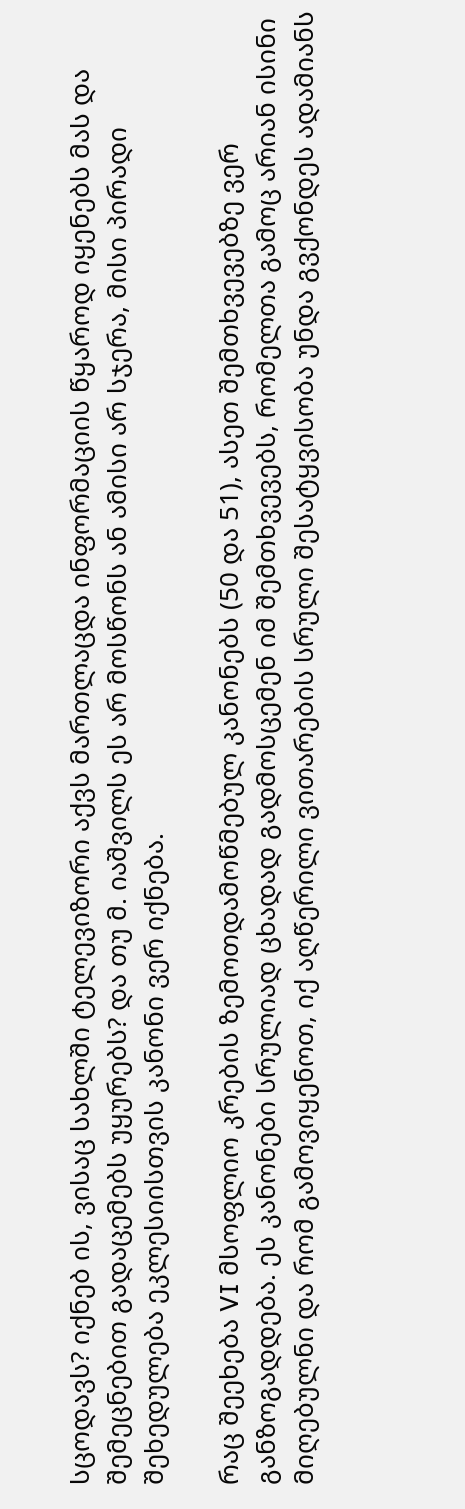სცოდავს? იქნებ ის, ვისაც სახლში ტელევიზორი აქვს მართლაცდა ინფორმაციის წყაროდ იყენებს მას და შემეცნებით გადაცემებს უყურებს? და თუ მ. იაშვილს ეს არ მოსწონს ან ამისი არ სჯერა, მისი პირადი შეხედულება ეკლესიისთვის კანონი ვერ იქნება.

რაც შეეხება VI მსოფლიო კრების ზემოთდამოწმებულ კანონებს (50 და 51), ასეთ შემთხვევებზე ვერ განზოგადდება. ეს კანონები სრულიად ცხადად გადმოსცემენ იმ შემთხვევებს, რომელთა გამოც არიან ისინი მიღებულნი და რომ გამოვიყენოთ, იქ აღწერილი ვითარების სრული შესატყვისობა უნდა გვქონდეს ადამიანს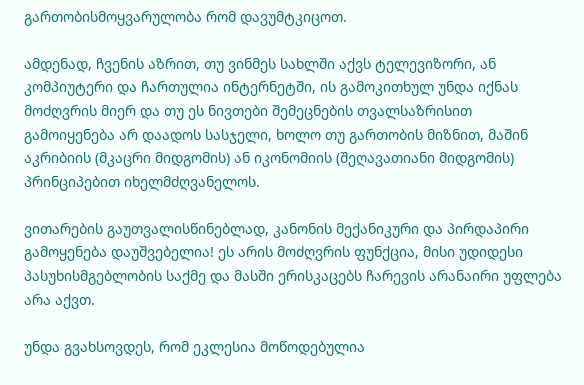გართობისმოყვარულობა რომ დავუმტკიცოთ.

ამდენად, ჩვენის აზრით, თუ ვინმეს სახლში აქვს ტელევიზორი, ან კომპიუტერი და ჩართულია ინტერნეტში, ის გამოკითხულ უნდა იქნას მოძღვრის მიერ და თუ ეს ნივთები შემეცნების თვალსაზრისით გამოიყენება არ დაადოს სასჯელი, ხოლო თუ გართობის მიზნით, მაშინ აკრიბიის (მკაცრი მიდგომის) ან იკონომიის (შეღავათიანი მიდგომის) პრინციპებით იხელმძღვანელოს.

ვითარების გაუთვალისწინებლად, კანონის მექანიკური და პირდაპირი გამოყენება დაუშვებელია! ეს არის მოძღვრის ფუნქცია, მისი უდიდესი პასუხისმგებლობის საქმე და მასში ერისკაცებს ჩარევის არანაირი უფლება არა აქვთ.

უნდა გვახსოვდეს, რომ ეკლესია მოწოდებულია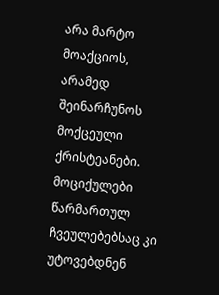არა მარტო მოაქციოს, არამედ შეინარჩუნოს მოქცეული ქრისტეანები. მოციქულები წარმართულ ჩვეულებებსაც კი უტოვებდნენ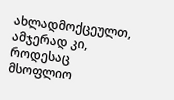ახლადმოქცეულთ, ამჯერად კი, როდესაც მსოფლიო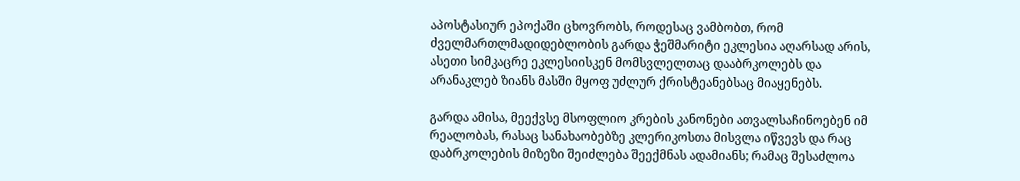აპოსტასიურ ეპოქაში ცხოვრობს, როდესაც ვამბობთ, რომ ძველმართლმადიდებლობის გარდა ჭეშმარიტი ეკლესია აღარსად არის, ასეთი სიმკაცრე ეკლესიისკენ მომსვლელთაც დააბრკოლებს და არანაკლებ ზიანს მასში მყოფ უძლურ ქრისტეანებსაც მიაყენებს.

გარდა ამისა, მეექვსე მსოფლიო კრების კანონები ათვალსაჩინოებენ იმ რეალობას, რასაც სანახაობებზე კლერიკოსთა მისვლა იწვევს და რაც დაბრკოლების მიზეზი შეიძლება შეექმნას ადამიანს; რამაც შესაძლოა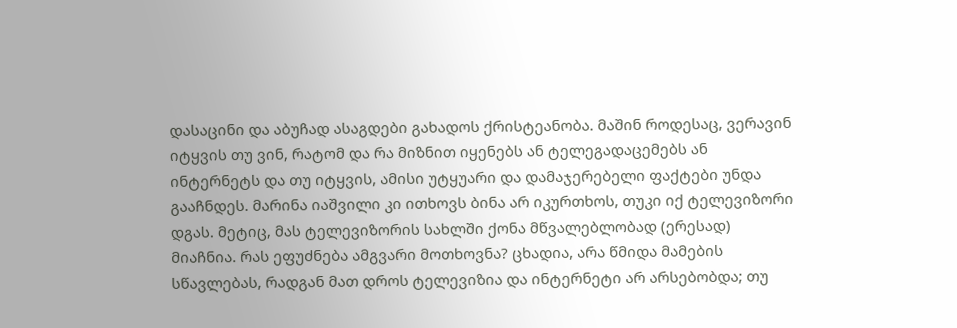დასაცინი და აბუჩად ასაგდები გახადოს ქრისტეანობა. მაშინ როდესაც, ვერავინ იტყვის თუ ვინ, რატომ და რა მიზნით იყენებს ან ტელეგადაცემებს ან ინტერნეტს და თუ იტყვის, ამისი უტყუარი და დამაჯერებელი ფაქტები უნდა გააჩნდეს. მარინა იაშვილი კი ითხოვს ბინა არ იკურთხოს, თუკი იქ ტელევიზორი დგას. მეტიც, მას ტელევიზორის სახლში ქონა მწვალებლობად (ერესად) მიაჩნია. რას ეფუძნება ამგვარი მოთხოვნა? ცხადია, არა წმიდა მამების სწავლებას, რადგან მათ დროს ტელევიზია და ინტერნეტი არ არსებობდა; თუ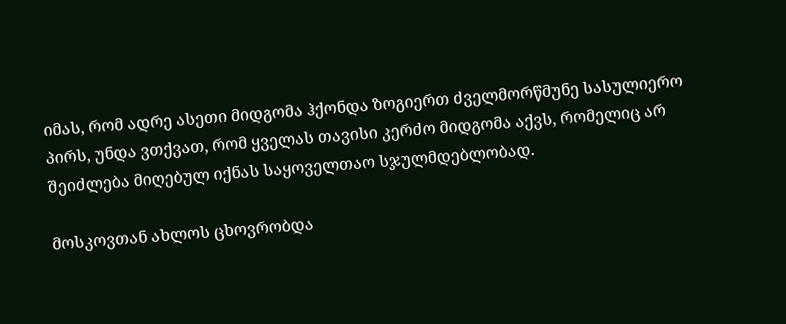იმას, რომ ადრე ასეთი მიდგომა ჰქონდა ზოგიერთ ძველმორწმუნე სასულიერო პირს, უნდა ვთქვათ, რომ ყველას თავისი კერძო მიდგომა აქვს, რომელიც არ შეიძლება მიღებულ იქნას საყოველთაო სჯულმდებლობად.

მოსკოვთან ახლოს ცხოვრობდა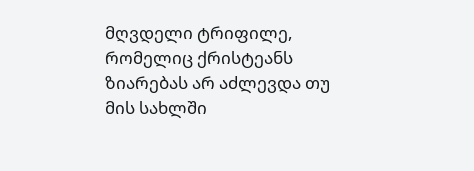მღვდელი ტრიფილე, რომელიც ქრისტეანს ზიარებას არ აძლევდა თუ მის სახლში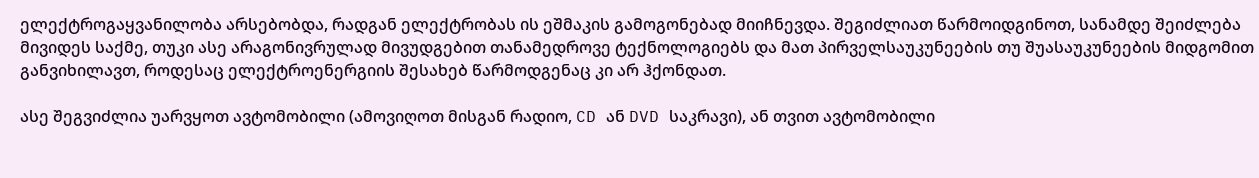ელექტროგაყვანილობა არსებობდა, რადგან ელექტრობას ის ეშმაკის გამოგონებად მიიჩნევდა. შეგიძლიათ წარმოიდგინოთ, სანამდე შეიძლება მივიდეს საქმე, თუკი ასე არაგონივრულად მივუდგებით თანამედროვე ტექნოლოგიებს და მათ პირველსაუკუნეების თუ შუასაუკუნეების მიდგომით განვიხილავთ, როდესაც ელექტროენერგიის შესახებ წარმოდგენაც კი არ ჰქონდათ.

ასე შეგვიძლია უარვყოთ ავტომობილი (ამოვიღოთ მისგან რადიო, CD ან DVD საკრავი), ან თვით ავტომობილი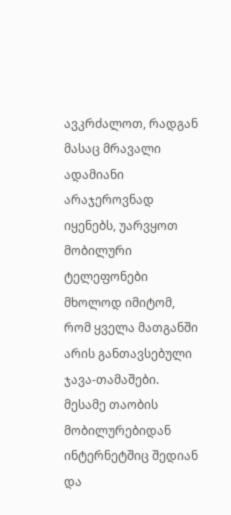ავკრძალოთ, რადგან მასაც მრავალი ადამიანი არაჯეროვნად იყენებს, უარვყოთ მობილური ტელეფონები მხოლოდ იმიტომ, რომ ყველა მათგანში არის განთავსებული ჯავა-თამაშები. მესამე თაობის მობილურებიდან ინტერნეტშიც შედიან და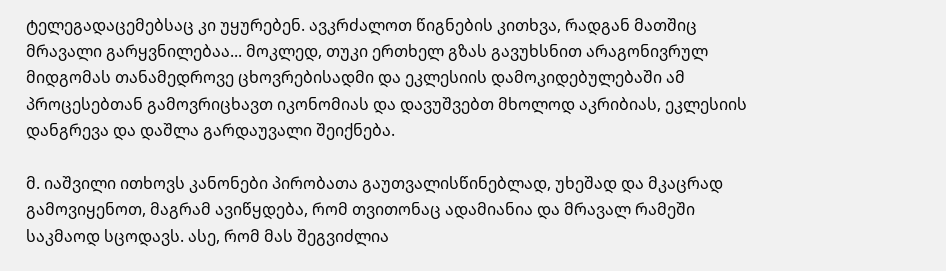ტელეგადაცემებსაც კი უყურებენ. ავკრძალოთ წიგნების კითხვა, რადგან მათშიც მრავალი გარყვნილებაა... მოკლედ, თუკი ერთხელ გზას გავუხსნით არაგონივრულ მიდგომას თანამედროვე ცხოვრებისადმი და ეკლესიის დამოკიდებულებაში ამ პროცესებთან გამოვრიცხავთ იკონომიას და დავუშვებთ მხოლოდ აკრიბიას, ეკლესიის დანგრევა და დაშლა გარდაუვალი შეიქნება.

მ. იაშვილი ითხოვს კანონები პირობათა გაუთვალისწინებლად, უხეშად და მკაცრად გამოვიყენოთ, მაგრამ ავიწყდება, რომ თვითონაც ადამიანია და მრავალ რამეში საკმაოდ სცოდავს. ასე, რომ მას შეგვიძლია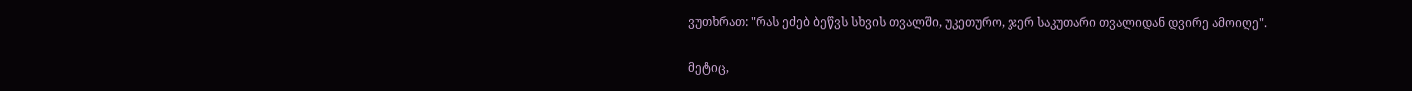ვუთხრათ: "რას ეძებ ბეწვს სხვის თვალში, უკეთურო, ჯერ საკუთარი თვალიდან დვირე ამოიღე".

მეტიც,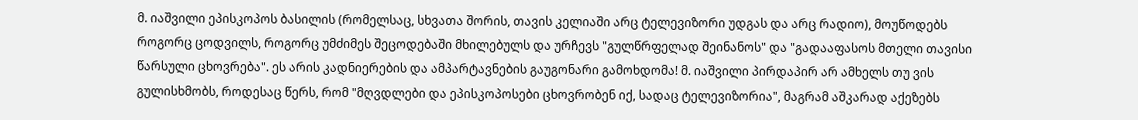მ. იაშვილი ეპისკოპოს ბასილის (რომელსაც, სხვათა შორის, თავის კელიაში არც ტელევიზორი უდგას და არც რადიო), მოუწოდებს  როგორც ცოდვილს, როგორც უმძიმეს შეცოდებაში მხილებულს და ურჩევს "გულწრფელად შეინანოს" და "გადააფასოს მთელი თავისი წარსული ცხოვრება". ეს არის კადნიერების და ამპარტავნების გაუგონარი გამოხდომა! მ. იაშვილი პირდაპირ არ ამხელს თუ ვის გულისხმობს, როდესაც წერს, რომ "მღვდლები და ეპისკოპოსები ცხოვრობენ იქ, სადაც ტელევიზორია", მაგრამ აშკარად აქეზებს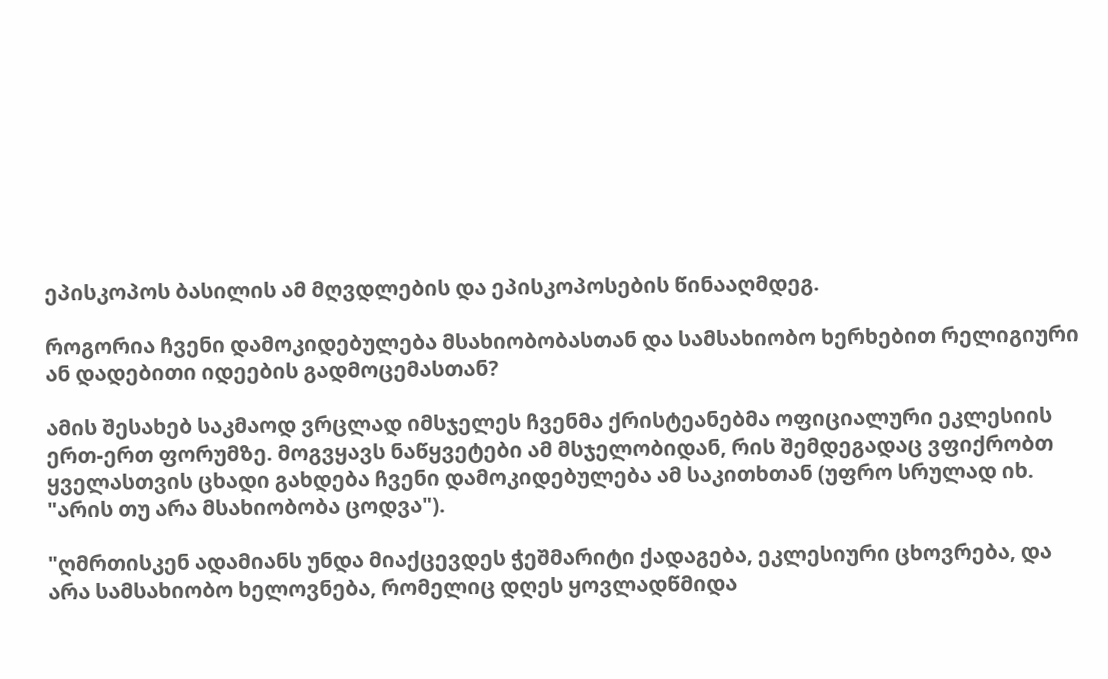ეპისკოპოს ბასილის ამ მღვდლების და ეპისკოპოსების წინააღმდეგ.

როგორია ჩვენი დამოკიდებულება მსახიობობასთან და სამსახიობო ხერხებით რელიგიური ან დადებითი იდეების გადმოცემასთან?

ამის შესახებ საკმაოდ ვრცლად იმსჯელეს ჩვენმა ქრისტეანებმა ოფიციალური ეკლესიის ერთ-ერთ ფორუმზე. მოგვყავს ნაწყვეტები ამ მსჯელობიდან, რის შემდეგადაც ვფიქრობთ ყველასთვის ცხადი გახდება ჩვენი დამოკიდებულება ამ საკითხთან (უფრო სრულად იხ. "არის თუ არა მსახიობობა ცოდვა").

"ღმრთისკენ ადამიანს უნდა მიაქცევდეს ჭეშმარიტი ქადაგება, ეკლესიური ცხოვრება, და არა სამსახიობო ხელოვნება, რომელიც დღეს ყოვლადწმიდა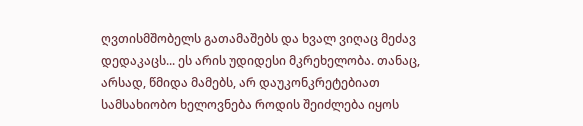ღვთისმშობელს გათამაშებს და ხვალ ვიღაც მეძავ დედაკაცს... ეს არის უდიდესი მკრეხელობა. თანაც, არსად, წმიდა მამებს, არ დაუკონკრეტებიათ სამსახიობო ხელოვნება როდის შეიძლება იყოს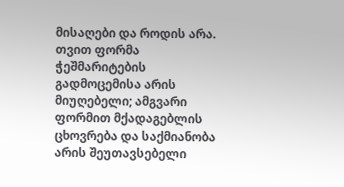მისაღები და როდის არა. თვით ფორმა ჭეშმარიტების გადმოცემისა არის მიუღებელი; ამგვარი ფორმით მქადაგებლის ცხოვრება და საქმიანობა არის შეუთავსებელი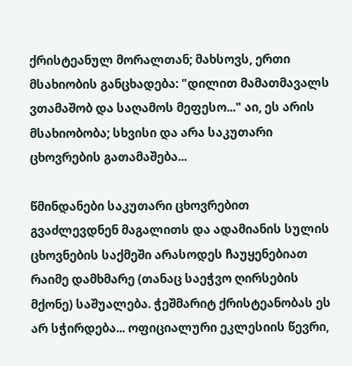ქრისტეანულ მორალთან; მახსოვს, ერთი მსახიობის განცხადება: "დილით მამათმავალს ვთამაშობ და საღამოს მეფესო..." აი, ეს არის მსახიობობა; სხვისი და არა საკუთარი ცხოვრების გათამაშება...

წმინდანები საკუთარი ცხოვრებით გვაძლევდნენ მაგალითს და ადამიანის სულის ცხოვნების საქმეში არასოდეს ჩაუყენებიათ რაიმე დამხმარე (თანაც საეჭვო ღირსების მქონე) საშუალება. ჭეშმარიტ ქრისტეანობას ეს არ სჭირდება... ოფიციალური ეკლესიის წევრი,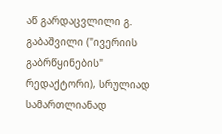აწ გარდაცვლილი გ. გაბაშვილი ("ივერიის გაბრწყინების" რედაქტორი), სრულიად სამართლიანად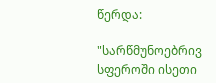წერდა:

"სარწმუნოებრივ სფეროში ისეთი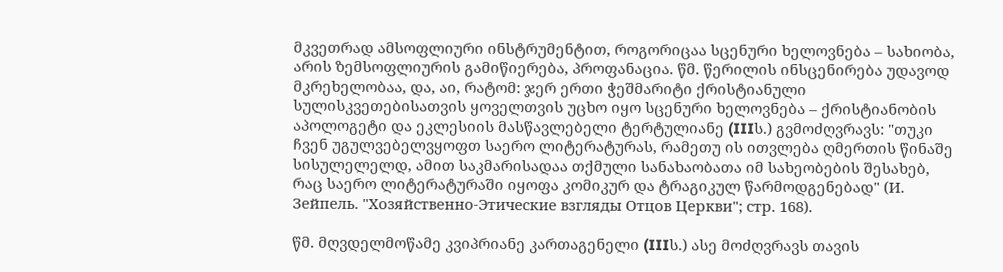მკვეთრად ამსოფლიური ინსტრუმენტით, როგორიცაა სცენური ხელოვნება – სახიობა, არის ზემსოფლიურის გამიწიერება, პროფანაცია. წმ. წერილის ინსცენირება უდავოდ მკრეხელობაა, და, აი, რატომ: ჯერ ერთი ჭეშმარიტი ქრისტიანული სულისკვეთებისათვის ყოველთვის უცხო იყო სცენური ხელოვნება – ქრისტიანობის აპოლოგეტი და ეკლესიის მასწავლებელი ტერტულიანე (IIIს.) გვმოძღვრავს: "თუკი ჩვენ უგულვებელვყოფთ საერო ლიტერატურას, რამეთუ ის ითვლება ღმერთის წინაშე სისულელელდ, ამით საკმარისადაა თქმული სანახაობათა იმ სახეობების შესახებ, რაც საერო ლიტერატურაში იყოფა კომიკურ და ტრაგიკულ წარმოდგენებად" (И. Зейпель. "Хозяйственно-Этические взгляды Отцов Церкви"; стр. 168).

წმ. მღვდელმოწამე კვიპრიანე კართაგენელი (IIIს.) ასე მოძღვრავს თავის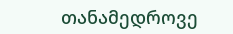თანამედროვე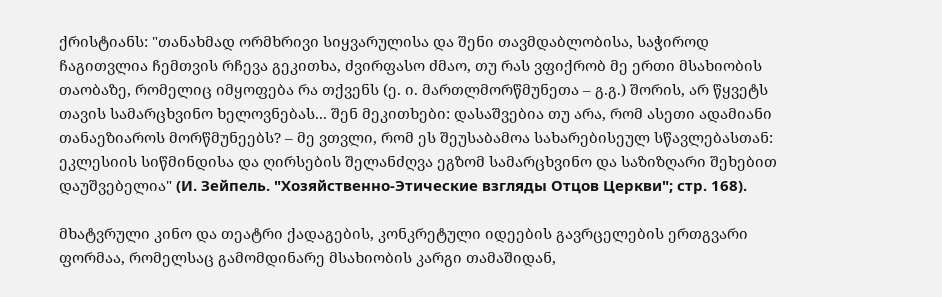ქრისტიანს: "თანახმად ორმხრივი სიყვარულისა და შენი თავმდაბლობისა, საჭიროდ ჩაგითვლია ჩემთვის რჩევა გეკითხა, ძვირფასო ძმაო, თუ რას ვფიქრობ მე ერთი მსახიობის თაობაზე, რომელიც იმყოფება რა თქვენს (ე. ი. მართლმორწმუნეთა – გ.გ.) შორის, არ წყვეტს თავის სამარცხვინო ხელოვნებას... შენ მეკითხები: დასაშვებია თუ არა, რომ ასეთი ადამიანი თანაეზიაროს მორწმუნეებს? – მე ვთვლი, რომ ეს შეუსაბამოა სახარებისეულ სწავლებასთან: ეკლესიის სიწმინდისა და ღირსების შელანძღვა ეგზომ სამარცხვინო და საზიზღარი შეხებით დაუშვებელია" (И. Зейпель. "Хозяйственно-Этические взгляды Отцов Церкви"; стр. 168).

მხატვრული კინო და თეატრი ქადაგების, კონკრეტული იდეების გავრცელების ერთგვარი ფორმაა, რომელსაც გამომდინარე მსახიობის კარგი თამაშიდან,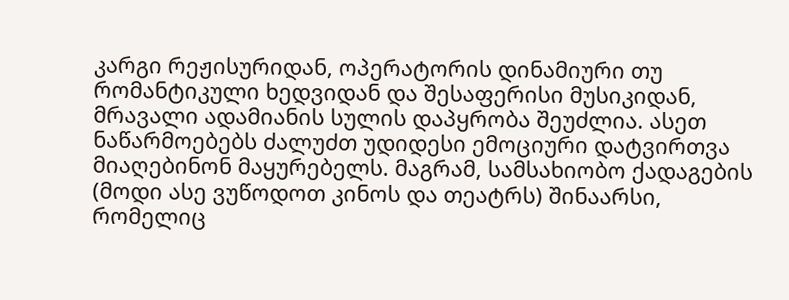კარგი რეჟისურიდან, ოპერატორის დინამიური თუ რომანტიკული ხედვიდან და შესაფერისი მუსიკიდან, მრავალი ადამიანის სულის დაპყრობა შეუძლია. ასეთ ნაწარმოებებს ძალუძთ უდიდესი ემოციური დატვირთვა მიაღებინონ მაყურებელს. მაგრამ, სამსახიობო ქადაგების (მოდი ასე ვუწოდოთ კინოს და თეატრს) შინაარსი, რომელიც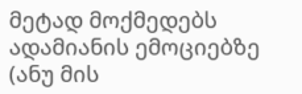მეტად მოქმედებს ადამიანის ემოციებზე (ანუ მის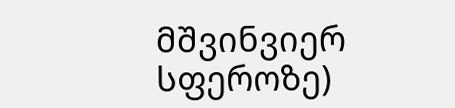მშვინვიერ სფეროზე)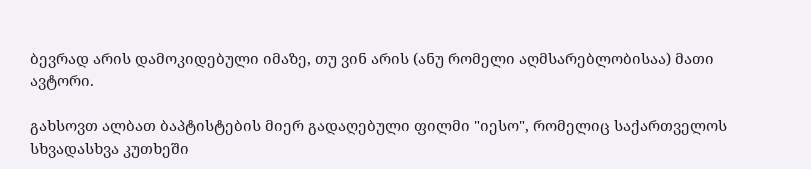ბევრად არის დამოკიდებული იმაზე, თუ ვინ არის (ანუ რომელი აღმსარებლობისაა) მათი ავტორი.

გახსოვთ ალბათ ბაპტისტების მიერ გადაღებული ფილმი "იესო", რომელიც საქართველოს სხვადასხვა კუთხეში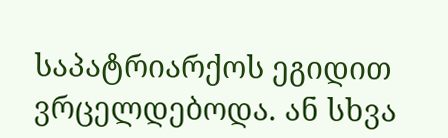საპატრიარქოს ეგიდით ვრცელდებოდა. ან სხვა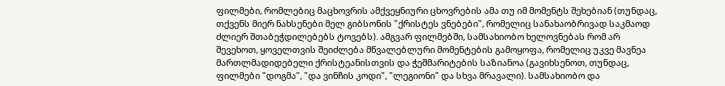ფილმები, რომლებიც მაცხოვრის ამქვეყნიური ცხოვრების ამა თუ იმ მომენტს შეხებიან (თუნდაც, თქვენს მიერ ნახსენები მელ გიბსონის "ქრისტეს ვნებები", რომელიც სანახაობრივად საკმაოდ ძლიერ შთაბეჭდილებებს ტოვებს). ამგვარ ფილმებში, სამსახიობო ხელოვნებას რომ არ შევეხოთ, ყოველთვის შეიძლება მწვალებლური მომენტების გამოყოფა, რომელიც უკვე მავნეა მართლმადიდებელი ქრისტეანისთვის და ჭეშმარიტების საზიანოა (გავიხსენოთ, თუნდაც, ფილმები "დოგმა", "და ვინჩის კოდი", "ლეგიონი" და სხვა მრავალი). სამსახიობო და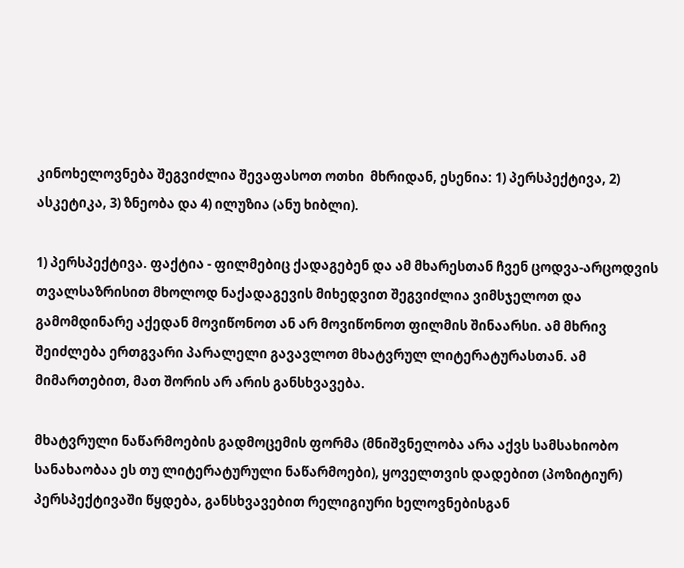კინოხელოვნება შეგვიძლია შევაფასოთ ოთხი  მხრიდან, ესენია: 1) პერსპექტივა, 2) ასკეტიკა, 3) ზნეობა და 4) ილუზია (ანუ ხიბლი).

1) პერსპექტივა. ფაქტია - ფილმებიც ქადაგებენ და ამ მხარესთან ჩვენ ცოდვა-არცოდვის თვალსაზრისით მხოლოდ ნაქადაგევის მიხედვით შეგვიძლია ვიმსჯელოთ და გამომდინარე აქედან მოვიწონოთ ან არ მოვიწონოთ ფილმის შინაარსი. ამ მხრივ შეიძლება ერთგვარი პარალელი გავავლოთ მხატვრულ ლიტერატურასთან. ამ მიმართებით, მათ შორის არ არის განსხვავება.

მხატვრული ნაწარმოების გადმოცემის ფორმა (მნიშვნელობა არა აქვს სამსახიობო სანახაობაა ეს თუ ლიტერატურული ნაწარმოები), ყოველთვის დადებით (პოზიტიურ) პერსპექტივაში წყდება, განსხვავებით რელიგიური ხელოვნებისგან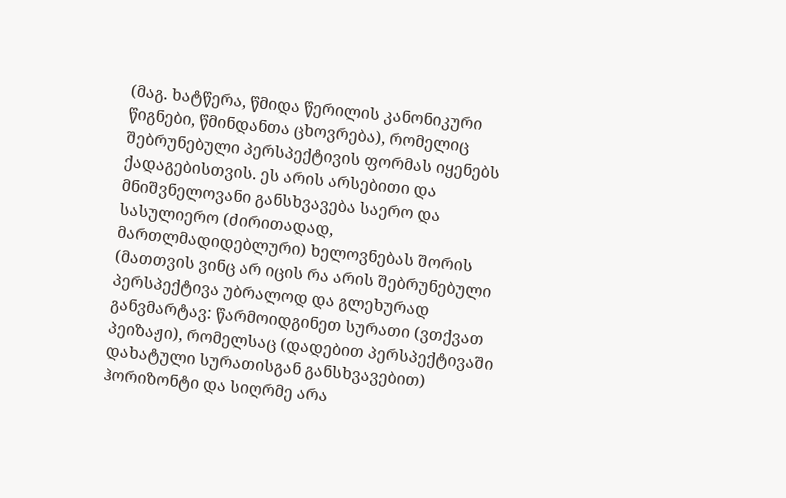(მაგ. ხატწერა, წმიდა წერილის კანონიკური წიგნები, წმინდანთა ცხოვრება), რომელიც შებრუნებული პერსპექტივის ფორმას იყენებს ქადაგებისთვის. ეს არის არსებითი და მნიშვნელოვანი განსხვავება საერო და სასულიერო (ძირითადად, მართლმადიდებლური) ხელოვნებას შორის (მათთვის ვინც არ იცის რა არის შებრუნებული პერსპექტივა უბრალოდ და გლეხურად განვმარტავ: წარმოიდგინეთ სურათი (ვთქვათ პეიზაჟი), რომელსაც (დადებით პერსპექტივაში დახატული სურათისგან განსხვავებით) ჰორიზონტი და სიღრმე არა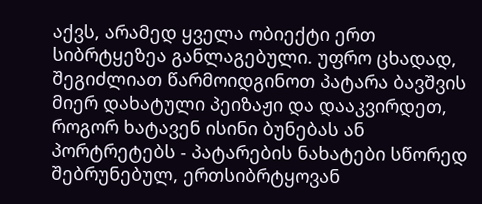აქვს, არამედ ყველა ობიექტი ერთ სიბრტყეზეა განლაგებული. უფრო ცხადად, შეგიძლიათ წარმოიდგინოთ პატარა ბავშვის მიერ დახატული პეიზაჟი და დააკვირდეთ, როგორ ხატავენ ისინი ბუნებას ან პორტრეტებს - პატარების ნახატები სწორედ შებრუნებულ, ერთსიბრტყოვან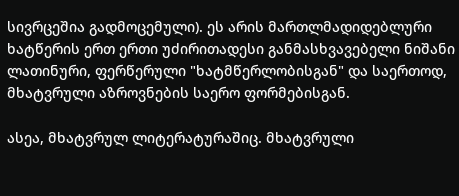სივრცეშია გადმოცემული). ეს არის მართლმადიდებლური ხატწერის ერთ ერთი უძირითადესი განმასხვავებელი ნიშანი ლათინური, ფერწერული "ხატმწერლობისგან" და საერთოდ, მხატვრული აზროვნების საერო ფორმებისგან.

ასეა, მხატვრულ ლიტერატურაშიც. მხატვრული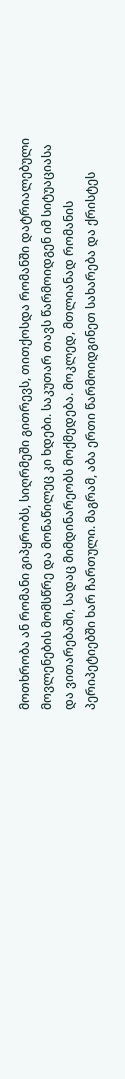მოთხრობა ან რომანი გიპყრობს, სიღრმეში გითრევს, თითქოსდა რომანში დატრიალებული მოვლენების მომსწრე და მონაწილეც კი ხდები. საკუთარ თავს წარმოიდგენ იმ სიტუაციასა და ვითარებაში, სადაც მიმდინარეობს მოქმედება. მოკლედ, მთლიანად რომანის პერიპეტიებში ხარ ჩართული. მაგრამ, აბა ერთი წარმოიდგინეთ სახარება და ქრისტეს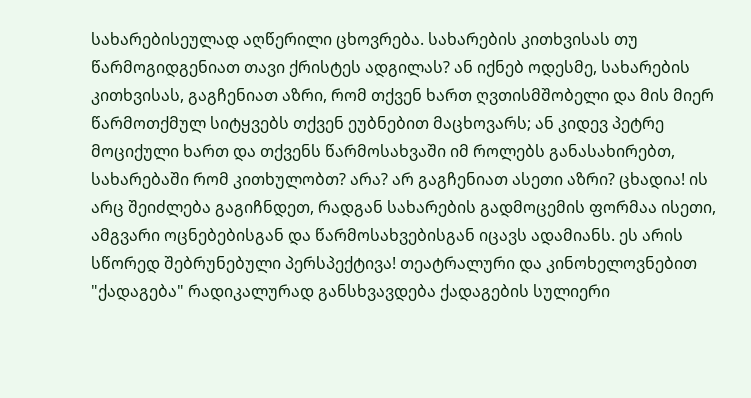სახარებისეულად აღწერილი ცხოვრება. სახარების კითხვისას თუ წარმოგიდგენიათ თავი ქრისტეს ადგილას? ან იქნებ ოდესმე, სახარების კითხვისას, გაგჩენიათ აზრი, რომ თქვენ ხართ ღვთისმშობელი და მის მიერ წარმოთქმულ სიტყვებს თქვენ ეუბნებით მაცხოვარს; ან კიდევ პეტრე მოციქული ხართ და თქვენს წარმოსახვაში იმ როლებს განასახირებთ, სახარებაში რომ კითხულობთ? არა? არ გაგჩენიათ ასეთი აზრი? ცხადია! ის არც შეიძლება გაგიჩნდეთ, რადგან სახარების გადმოცემის ფორმაა ისეთი, ამგვარი ოცნებებისგან და წარმოსახვებისგან იცავს ადამიანს. ეს არის სწორედ შებრუნებული პერსპექტივა! თეატრალური და კინოხელოვნებით "ქადაგება" რადიკალურად განსხვავდება ქადაგების სულიერი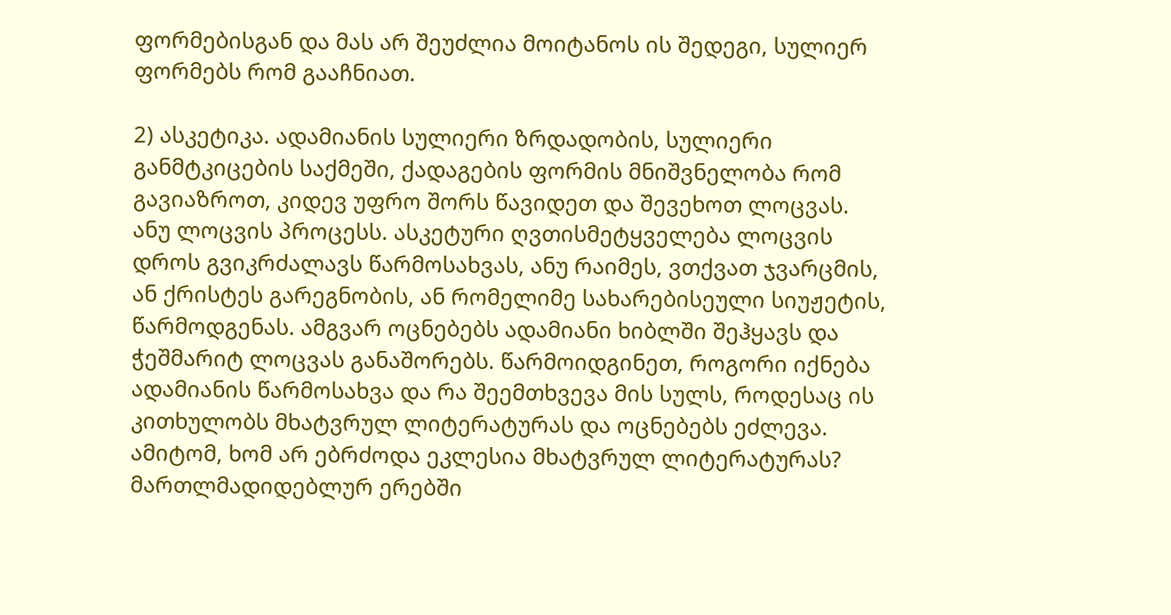ფორმებისგან და მას არ შეუძლია მოიტანოს ის შედეგი, სულიერ ფორმებს რომ გააჩნიათ.

2) ასკეტიკა. ადამიანის სულიერი ზრდადობის, სულიერი განმტკიცების საქმეში, ქადაგების ფორმის მნიშვნელობა რომ გავიაზროთ, კიდევ უფრო შორს წავიდეთ და შევეხოთ ლოცვას. ანუ ლოცვის პროცესს. ასკეტური ღვთისმეტყველება ლოცვის დროს გვიკრძალავს წარმოსახვას, ანუ რაიმეს, ვთქვათ ჯვარცმის, ან ქრისტეს გარეგნობის, ან რომელიმე სახარებისეული სიუჟეტის, წარმოდგენას. ამგვარ ოცნებებს ადამიანი ხიბლში შეჰყავს და ჭეშმარიტ ლოცვას განაშორებს. წარმოიდგინეთ, როგორი იქნება ადამიანის წარმოსახვა და რა შეემთხვევა მის სულს, როდესაც ის კითხულობს მხატვრულ ლიტერატურას და ოცნებებს ეძლევა. ამიტომ, ხომ არ ებრძოდა ეკლესია მხატვრულ ლიტერატურას? მართლმადიდებლურ ერებში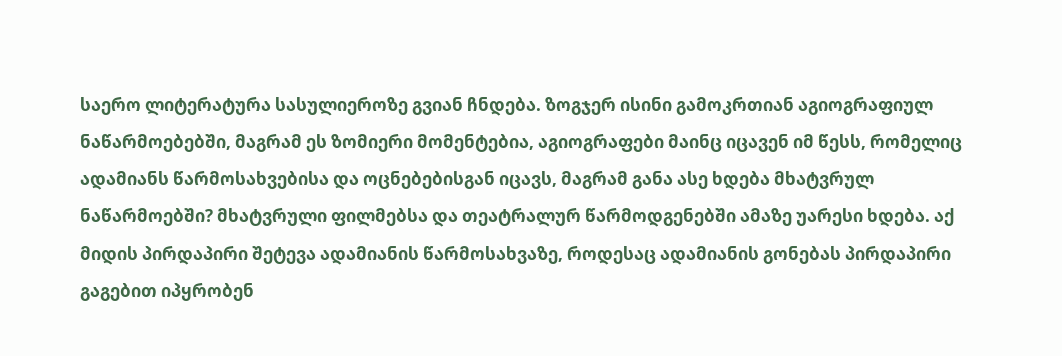საერო ლიტერატურა სასულიეროზე გვიან ჩნდება. ზოგჯერ ისინი გამოკრთიან აგიოგრაფიულ ნაწარმოებებში, მაგრამ ეს ზომიერი მომენტებია, აგიოგრაფები მაინც იცავენ იმ წესს, რომელიც ადამიანს წარმოსახვებისა და ოცნებებისგან იცავს, მაგრამ განა ასე ხდება მხატვრულ ნაწარმოებში? მხატვრული ფილმებსა და თეატრალურ წარმოდგენებში ამაზე უარესი ხდება. აქ მიდის პირდაპირი შეტევა ადამიანის წარმოსახვაზე, როდესაც ადამიანის გონებას პირდაპირი გაგებით იპყრობენ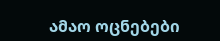ამაო ოცნებები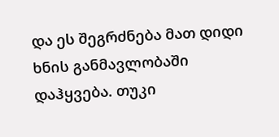და ეს შეგრძნება მათ დიდი ხნის განმავლობაში დაჰყვება. თუკი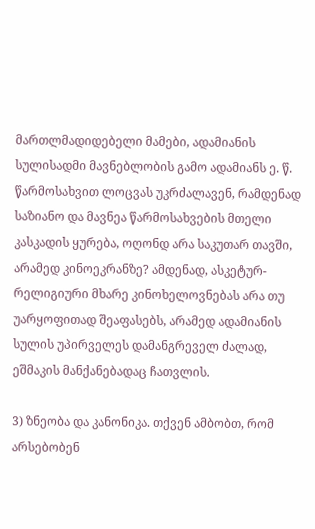მართლმადიდებელი მამები, ადამიანის სულისადმი მავნებლობის გამო ადამიანს ე. წ. წარმოსახვით ლოცვას უკრძალავენ, რამდენად საზიანო და მავნეა წარმოსახვების მთელი კასკადის ყურება, ოღონდ არა საკუთარ თავში, არამედ კინოეკრანზე? ამდენად, ასკეტურ-რელიგიური მხარე კინოხელოვნებას არა თუ უარყოფითად შეაფასებს, არამედ ადამიანის სულის უპირველეს დამანგრეველ ძალად, ეშმაკის მანქანებადაც ჩათვლის.

3) ზნეობა და კანონიკა. თქვენ ამბობთ, რომ არსებობენ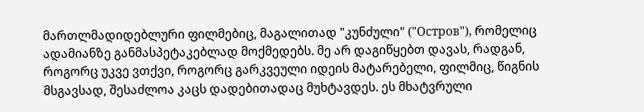მართლმადიდებლური ფილმებიც, მაგალითად "კუნძული" ("Остров"), რომელიც ადამიანზე განმასპეტაკებლად მოქმედებს. მე არ დაგიწყებთ დავას, რადგან, როგორც უკვე ვთქვი, როგორც გარკვეული იდეის მატარებელი, ფილმიც, წიგნის მსგავსად, შესაძლოა კაცს დადებითადაც მუხტავდეს. ეს მხატვრული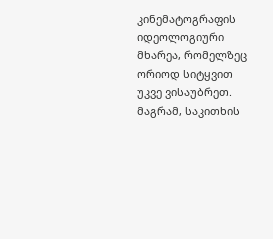კინემატოგრაფის იდეოლოგიური მხარეა, რომელზეც ორიოდ სიტყვით უკვე ვისაუბრეთ. მაგრამ, საკითხის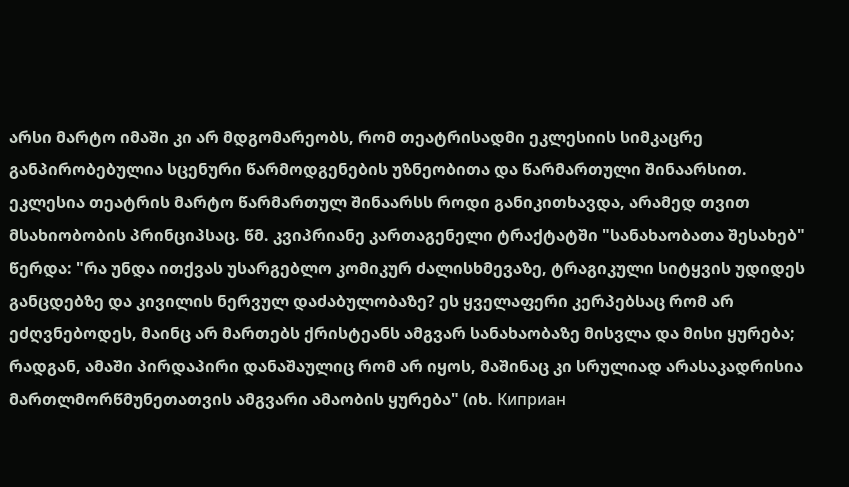არსი მარტო იმაში კი არ მდგომარეობს, რომ თეატრისადმი ეკლესიის სიმკაცრე განპირობებულია სცენური წარმოდგენების უზნეობითა და წარმართული შინაარსით. ეკლესია თეატრის მარტო წარმართულ შინაარსს როდი განიკითხავდა, არამედ თვით მსახიობობის პრინციპსაც. წმ. კვიპრიანე კართაგენელი ტრაქტატში "სანახაობათა შესახებ" წერდა: "რა უნდა ითქვას უსარგებლო კომიკურ ძალისხმევაზე, ტრაგიკული სიტყვის უდიდეს განცდებზე და კივილის ნერვულ დაძაბულობაზე? ეს ყველაფერი კერპებსაც რომ არ ეძღვნებოდეს, მაინც არ მართებს ქრისტეანს ამგვარ სანახაობაზე მისვლა და მისი ყურება; რადგან, ამაში პირდაპირი დანაშაულიც რომ არ იყოს, მაშინაც კი სრულიად არასაკადრისია მართლმორწმუნეთათვის ამგვარი ამაობის ყურება" (იხ. Киприан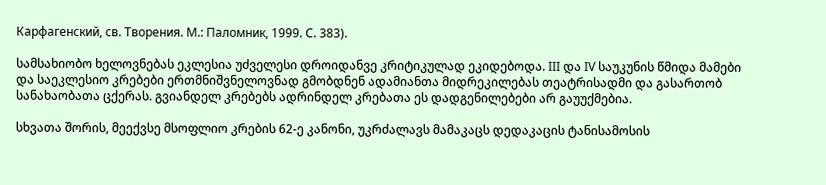Карфагенский, св. Творения. М.: Паломник, 1999. С. 383).

სამსახიობო ხელოვნებას ეკლესია უძველესი დროიდანვე კრიტიკულად ეკიდებოდა. III და IV საუკუნის წმიდა მამები და საეკლესიო კრებები ერთმნიშვნელოვნად გმობდნენ ადამიანთა მიდრეკილებას თეატრისადმი და გასართობ სანახაობათა ცქერას. გვიანდელ კრებებს ადრინდელ კრებათა ეს დადგენილებები არ გაუუქმებია.

სხვათა შორის, მეექვსე მსოფლიო კრების 62-ე კანონი, უკრძალავს მამაკაცს დედაკაცის ტანისამოსის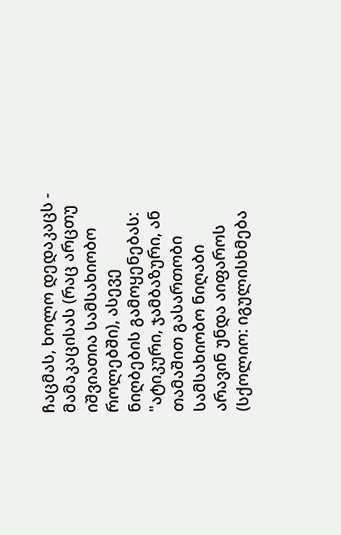ჩაცმას, ხოლო დედაკაცს - მამაკაცისას (რაც არცთუ იშვიათია სამსახიობო როლებში), ასევე ნიღბების გამოყენებას: "ატიკური, ჯამბაზური, ან თამაშით გასართობი სამსახიობო ნიღაბი არავინ უნდა აიფაროს (სქოლიო: იგულისხმება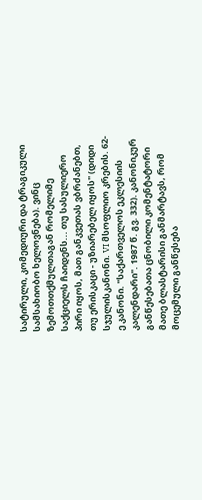სატირული, კომედიური და ტრაგიკული სამსახიობო ხელოვნება). ვინც ზემოთთქმულთაგან რომელიმე საქციელს ჩაიდენს... თუ სასულიერო პირი იყოს, მათ განკვეთას ვბრძანებთ, თუ ერისკაცი - უზიარებელ იყოს" (დიდი სჯულისკანონი. VI მსოფლიო კრების. 62-ე კანონი. "საქართველოს ეკლესიის კალენდარი". 1987 წ. გვ. 332). კანონიკურ განწესებათა ცნობილი კომენტატორი მათე ბლასტარისი განმარტავს, რომ მოცემული განწესება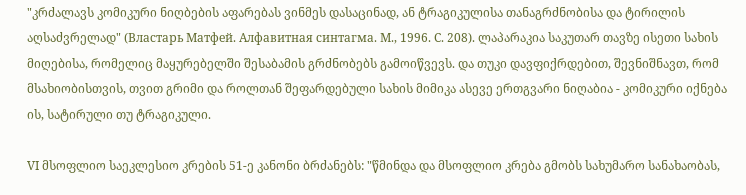"კრძალავს კომიკური ნიღბების აფარებას ვინმეს დასაცინად, ან ტრაგიკულისა თანაგრძნობისა და ტირილის აღსაძვრელად" (Властарь Матфей. Алфавитная синтагма. М., 1996. С. 208). ლაპარაკია საკუთარ თავზე ისეთი სახის მიღებისა, რომელიც მაყურებელში შესაბამის გრძნობებს გამოიწვევს. და თუკი დავფიქრდებით, შევნიშნავთ, რომ მსახიობისთვის, თვით გრიმი და როლთან შეფარდებული სახის მიმიკა ასევე ერთგვარი ნიღაბია - კომიკური იქნება ის, სატირული თუ ტრაგიკული.

VI მსოფლიო საეკლესიო კრების 51-ე კანონი ბრძანებს: "წმინდა და მსოფლიო კრება გმობს სახუმარო სანახაობას,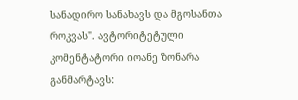სანადირო სანახავს და მგოსანთა როკვას". ავტორიტეტული კომენტატორი იოანე ზონარა განმარტავს: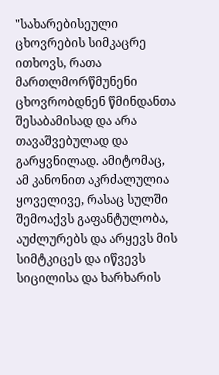"სახარებისეული ცხოვრების სიმკაცრე ითხოვს, რათა მართლმორწმუნენი ცხოვრობდნენ წმინდანთა შესაბამისად და არა თავაშვებულად და გარყვნილად. ამიტომაც, ამ კანონით აკრძალულია ყოველივე, რასაც სულში შემოაქვს გაფანტულობა, აუძლურებს და არყევს მის სიმტკიცეს და იწვევს სიცილისა და ხარხარის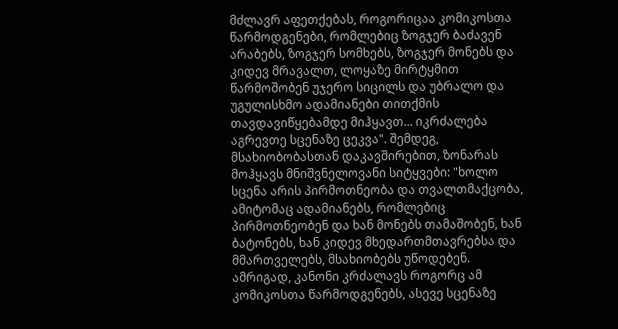მძლავრ აფეთქებას, როგორიცაა კომიკოსთა წარმოდგენები, რომლებიც ზოგჯერ ბაძავენ არაბებს, ზოგჯერ სომხებს, ზოგჯერ მონებს და კიდევ მრავალთ, ლოყაზე მირტყმით წარმოშობენ უჯერო სიცილს და უბრალო და უგულისხმო ადამიანები თითქმის თავდავიწყებამდე მიჰყავთ... იკრძალება აგრევთე სცენაზე ცეკვა". შემდეგ, მსახიობობასთან დაკავშირებით, ზონარას მოჰყავს მნიშვნელოვანი სიტყვები: "ხოლო სცენა არის პირმოთნეობა და თვალთმაქცობა, ამიტომაც ადამიანებს, რომლებიც პირმოთნეობენ და ხან მონებს თამაშობენ, ხან ბატონებს, ხან კიდევ მხედართმთავრებსა და მმართველებს, მსახიობებს უწოდებენ. ამრიგად, კანონი კრძალავს როგორც ამ კომიკოსთა წარმოდგენებს, ასევე სცენაზე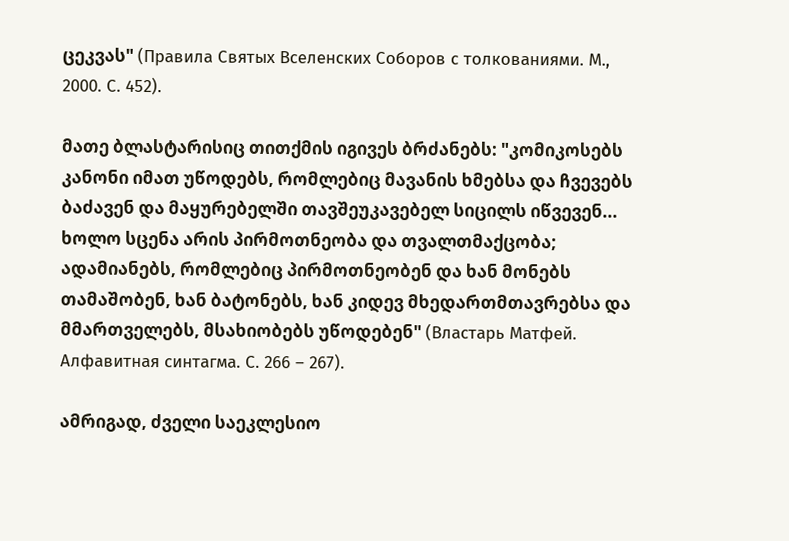ცეკვას" (Правила Святых Вселенских Соборов с толкованиями. М., 2000. С. 452).

მათე ბლასტარისიც თითქმის იგივეს ბრძანებს: "კომიკოსებს კანონი იმათ უწოდებს, რომლებიც მავანის ხმებსა და ჩვევებს ბაძავენ და მაყურებელში თავშეუკავებელ სიცილს იწვევენ... ხოლო სცენა არის პირმოთნეობა და თვალთმაქცობა; ადამიანებს, რომლებიც პირმოთნეობენ და ხან მონებს თამაშობენ, ხან ბატონებს, ხან კიდევ მხედართმთავრებსა და მმართველებს, მსახიობებს უწოდებენ" (Властарь Матфей. Алфавитная синтагма. С. 266 – 267).

ამრიგად, ძველი საეკლესიო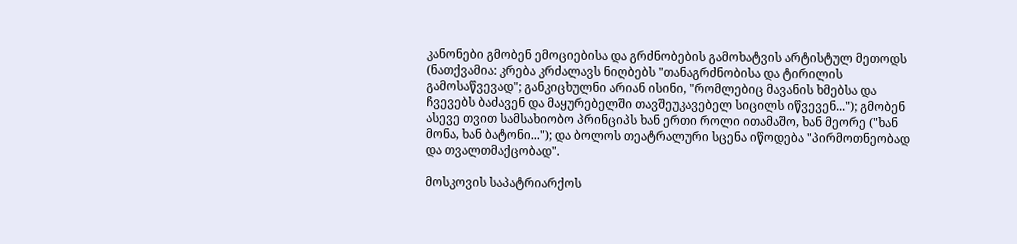კანონები გმობენ ემოციებისა და გრძნობების გამოხატვის არტისტულ მეთოდს (ნათქვამია: კრება კრძალავს ნიღბებს "თანაგრძნობისა და ტირილის გამოსაწვევად"; განკიცხულნი არიან ისინი, "რომლებიც მავანის ხმებსა და ჩვევებს ბაძავენ და მაყურებელში თავშეუკავებელ სიცილს იწვევენ..."); გმობენ ასევე თვით სამსახიობო პრინციპს ხან ერთი როლი ითამაშო, ხან მეორე ("ხან მონა, ხან ბატონი..."); და ბოლოს თეატრალური სცენა იწოდება "პირმოთნეობად და თვალთმაქცობად".

მოსკოვის საპატრიარქოს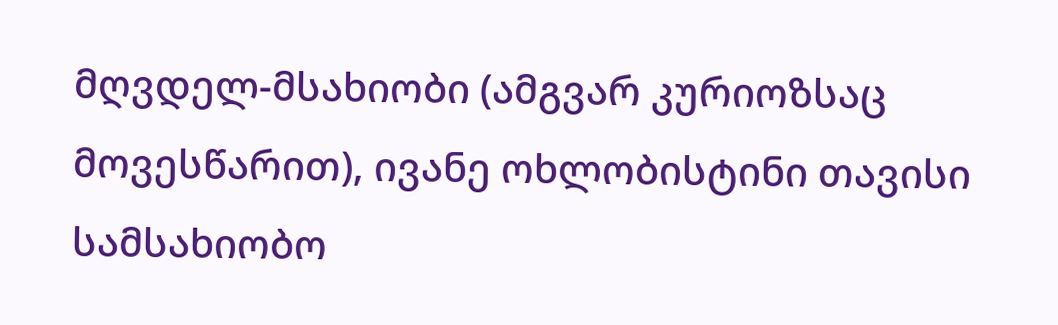მღვდელ-მსახიობი (ამგვარ კურიოზსაც მოვესწარით), ივანე ოხლობისტინი თავისი სამსახიობო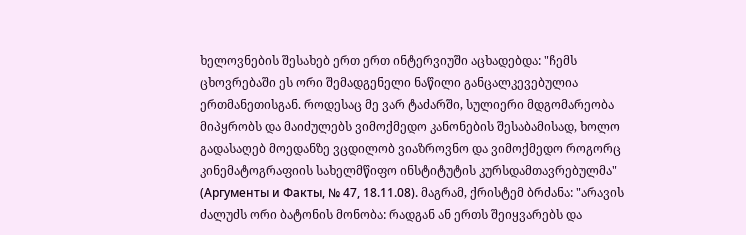ხელოვნების შესახებ ერთ ერთ ინტერვიუში აცხადებდა: "ჩემს ცხოვრებაში ეს ორი შემადგენელი ნაწილი განცალკევებულია ერთმანეთისგან. როდესაც მე ვარ ტაძარში, სულიერი მდგომარეობა მიპყრობს და მაიძულებს ვიმოქმედო კანონების შესაბამისად, ხოლო გადასაღებ მოედანზე ვცდილობ ვიაზროვნო და ვიმოქმედო როგორც კინემატოგრაფიის სახელმწიფო ინსტიტუტის კურსდამთავრებულმა" (Аргументы и Факты, № 47, 18.11.08). მაგრამ, ქრისტემ ბრძანა: "არავის ძალუძს ორი ბატონის მონობა: რადგან ან ერთს შეიყვარებს და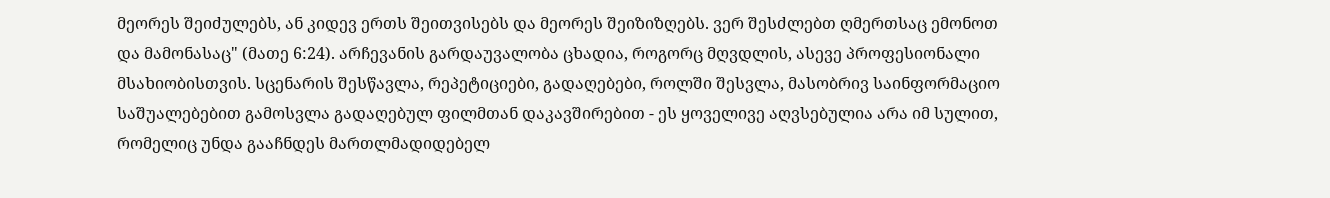მეორეს შეიძულებს, ან კიდევ ერთს შეითვისებს და მეორეს შეიზიზღებს. ვერ შესძლებთ ღმერთსაც ემონოთ და მამონასაც" (მათე 6:24). არჩევანის გარდაუვალობა ცხადია, როგორც მღვდლის, ასევე პროფესიონალი მსახიობისთვის. სცენარის შესწავლა, რეპეტიციები, გადაღებები, როლში შესვლა, მასობრივ საინფორმაციო საშუალებებით გამოსვლა გადაღებულ ფილმთან დაკავშირებით - ეს ყოველივე აღვსებულია არა იმ სულით, რომელიც უნდა გააჩნდეს მართლმადიდებელ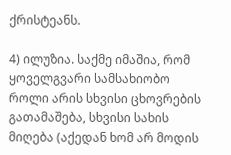ქრისტეანს.

4) ილუზია. საქმე იმაშია, რომ ყოველგვარი სამსახიობო როლი არის სხვისი ცხოვრების გათამაშება, სხვისი სახის მიღება (აქედან ხომ არ მოდის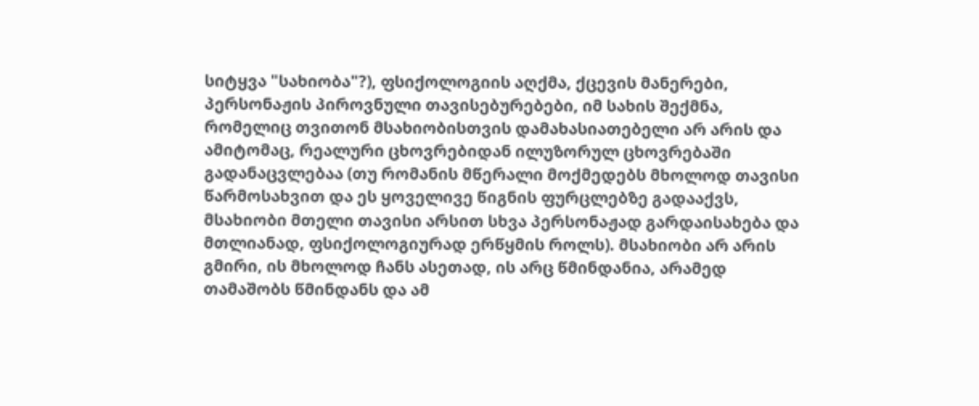სიტყვა "სახიობა"?), ფსიქოლოგიის აღქმა, ქცევის მანერები, პერსონაჟის პიროვნული თავისებურებები, იმ სახის შექმნა, რომელიც თვითონ მსახიობისთვის დამახასიათებელი არ არის და ამიტომაც, რეალური ცხოვრებიდან ილუზორულ ცხოვრებაში გადანაცვლებაა (თუ რომანის მწერალი მოქმედებს მხოლოდ თავისი წარმოსახვით და ეს ყოველივე წიგნის ფურცლებზე გადააქვს, მსახიობი მთელი თავისი არსით სხვა პერსონაჟად გარდაისახება და მთლიანად, ფსიქოლოგიურად ერწყმის როლს). მსახიობი არ არის გმირი, ის მხოლოდ ჩანს ასეთად, ის არც წმინდანია, არამედ თამაშობს წმინდანს და ამ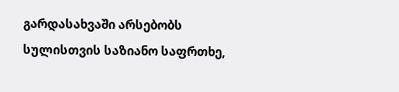გარდასახვაში არსებობს სულისთვის საზიანო საფრთხე,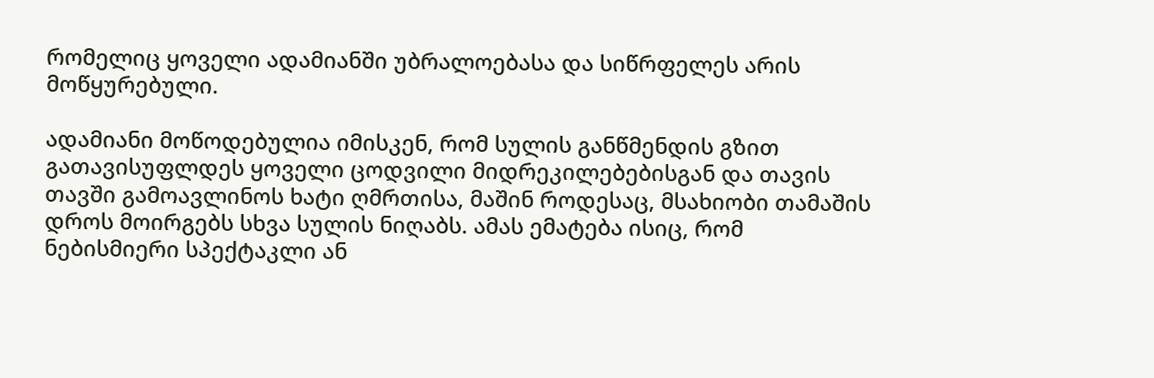რომელიც ყოველი ადამიანში უბრალოებასა და სიწრფელეს არის მოწყურებული.

ადამიანი მოწოდებულია იმისკენ, რომ სულის განწმენდის გზით გათავისუფლდეს ყოველი ცოდვილი მიდრეკილებებისგან და თავის თავში გამოავლინოს ხატი ღმრთისა, მაშინ როდესაც, მსახიობი თამაშის დროს მოირგებს სხვა სულის ნიღაბს. ამას ემატება ისიც, რომ ნებისმიერი სპექტაკლი ან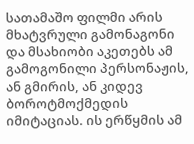სათამაშო ფილმი არის მხატვრული გამონაგონი და მსახიობი აკეთებს ამ გამოგონილი პერსონაჟის, ან გმირის, ან კიდევ ბოროტმოქმედის იმიტაციას. ის ერწყმის ამ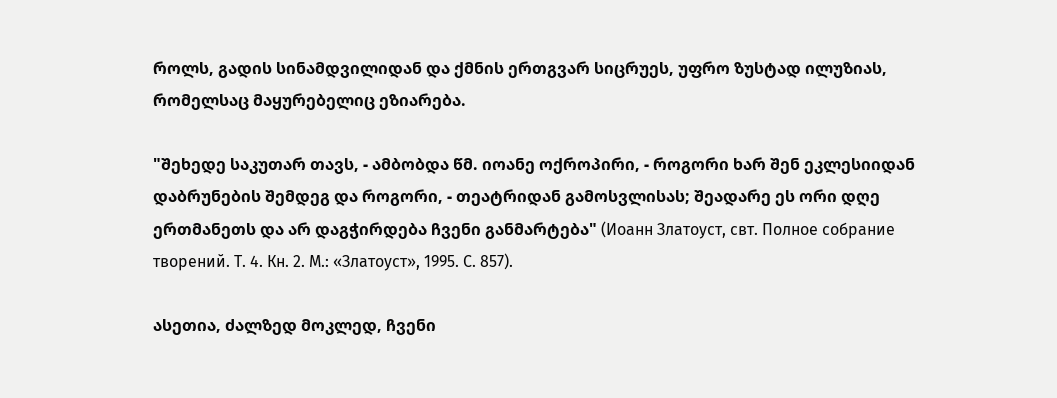როლს, გადის სინამდვილიდან და ქმნის ერთგვარ სიცრუეს, უფრო ზუსტად ილუზიას, რომელსაც მაყურებელიც ეზიარება.

"შეხედე საკუთარ თავს, - ამბობდა წმ. იოანე ოქროპირი, - როგორი ხარ შენ ეკლესიიდან დაბრუნების შემდეგ და როგორი, - თეატრიდან გამოსვლისას; შეადარე ეს ორი დღე ერთმანეთს და არ დაგჭირდება ჩვენი განმარტება" (Иоанн Златоуст, свт. Полное собрание творений. Т. 4. Кн. 2. М.: «Златоуст», 1995. С. 857).

ასეთია, ძალზედ მოკლედ, ჩვენი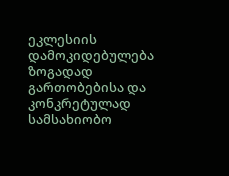ეკლესიის დამოკიდებულება ზოგადად გართობებისა და კონკრეტულად სამსახიობო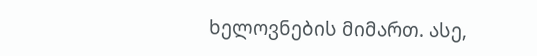ხელოვნების მიმართ. ასე,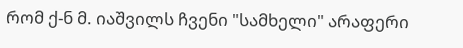რომ ქ-ნ მ. იაშვილს ჩვენი "სამხელი" არაფერი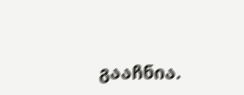გააჩნია.